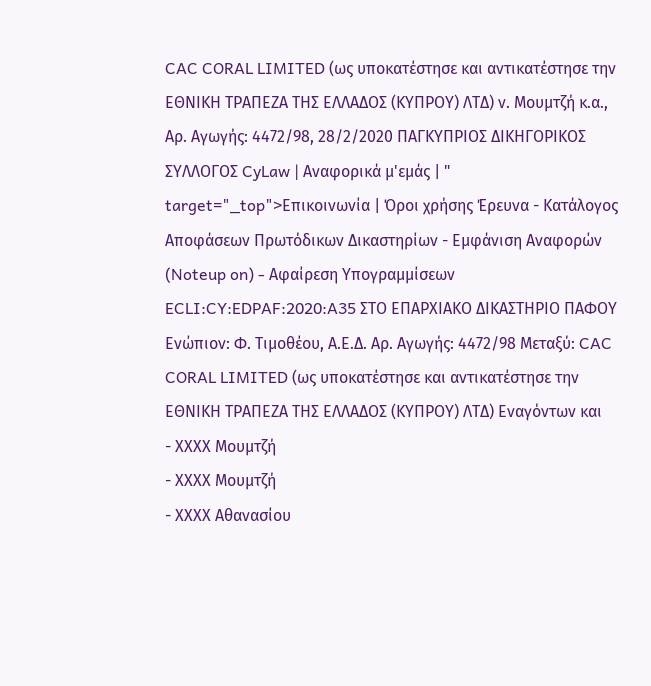CAC CORAL LIMITED (ως υποκατέστησε και αντικατέστησε την ΕΘΝΙΚΗ ΤΡΑΠΕΖΑ ΤΗΣ ΕΛΛΑΔΟΣ (ΚΥΠΡΟΥ) ΛΤΔ) ν. Μουµτζή κ.α., Αρ. Αγωγής: 4472/98, 28/2/2020 ΠΑΓΚΥΠΡΙΟΣ ΔΙΚΗΓΟΡΙΚΟΣ ΣΥΛΛΟΓΟΣ CyLaw | Αναφορικά μ'εμάς | " target="_top">Επικοινωνία | Όροι χρήσης Έρευνα - Κατάλογος Αποφάσεων Πρωτόδικων Δικαστηρίων - Εμφάνιση Αναφορών (Noteup on) - Αφαίρεση Υπογραμμίσεων ECLI:CY:EDPAF:2020:A35 ΣΤΟ EΠΑΡΧΙΑΚΟ ΔΙΚΑΣΤΗΡΙΟ ΠΑΦΟΥ Ενώπιον: Φ. Τιμοθέου, Α.Ε.Δ. Αρ. Αγωγής: 4472/98 Μεταξύ: CAC CORAL LIMITED (ως υποκατέστησε και αντικατέστησε την ΕΘΝΙΚΗ ΤΡΑΠΕΖΑ ΤΗΣ ΕΛΛΑΔΟΣ (ΚΥΠΡΟΥ) ΛΤΔ) Εναγόντων και
- ΧΧΧΧ Μουµτζή
- ΧΧΧΧ Μουµτζή
- ΧΧΧΧ Αθανασίου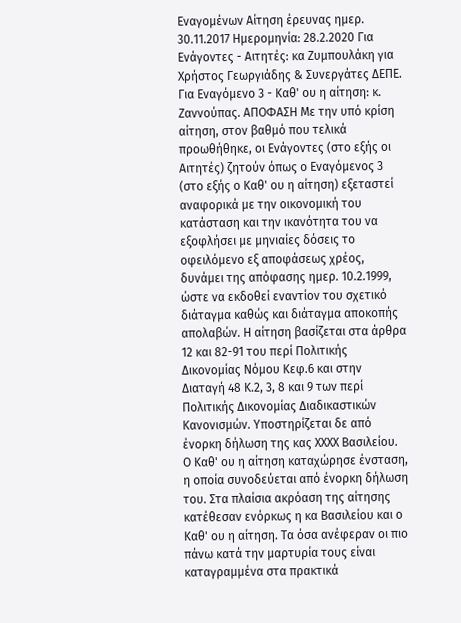Εναγομένων Αίτηση έρευνας ημερ. 30.11.2017 Ημερομηνία: 28.2.2020 Για Ενάγοντες - Αιτητές: κα Ζυμπουλάκη για Χρήστος Γεωργιάδης & Συνεργάτες ΔΕΠΕ. Για Εναγόμενο 3 - Καθ' ου η αίτηση: κ. Ζαννούπας. ΑΠΟΦΑΣΗ Με την υπό κρίση αίτηση, στον βαθμό που τελικά προωθήθηκε, οι Ενάγοντες (στο εξής οι Αιτητές) ζητούν όπως ο Εναγόμενος 3 (στο εξής ο Καθ' ου η αίτηση) εξεταστεί αναφορικά με την οικονομική του κατάσταση και την ικανότητα του να εξοφλήσει με μηνιαίες δόσεις το οφειλόμενο εξ αποφάσεως χρέος, δυνάμει της απόφασης ημερ. 10.2.1999, ώστε να εκδοθεί εναντίον του σχετικό διάταγμα καθώς και διάταγμα αποκοπής απολαβών. Η αίτηση βασίζεται στα άρθρα 12 και 82-91 του περί Πολιτικής Δικονομίας Νόμου Κεφ.6 και στην Διαταγή 48 Κ.2, 3, 8 και 9 των περί Πολιτικής Δικονομίας Διαδικαστικών Κανονισμών. Υποστηρίζεται δε από ένορκη δήλωση της κας ΧΧΧΧ Βασιλείου. Ο Καθ' ου η αίτηση καταχώρησε ένσταση, η οποία συνοδεύεται από ένορκη δήλωση του. Στα πλαίσια ακρόαση της αίτησης κατέθεσαν ενόρκως η κα Βασιλείου και ο Καθ' ου η αίτηση. Τα όσα ανέφεραν οι πιο πάνω κατά την μαρτυρία τους είναι καταγραμμένα στα πρακτικά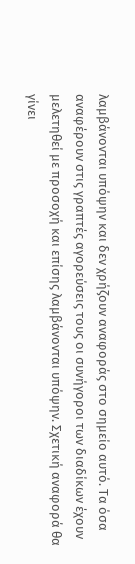λαμβάνονται υπόψην και δεν χρήζουν αναφοράς στο σημείο αυτό. Τα όσα αναφέρουν στις γραπτές αγορεύσεις τους οι συνήγοροι των διαδίκων έχουν μελετηθεί με προσοχή και επίσης λαμβάνονται υπόψην. Σχετική αναφορά θα γίνει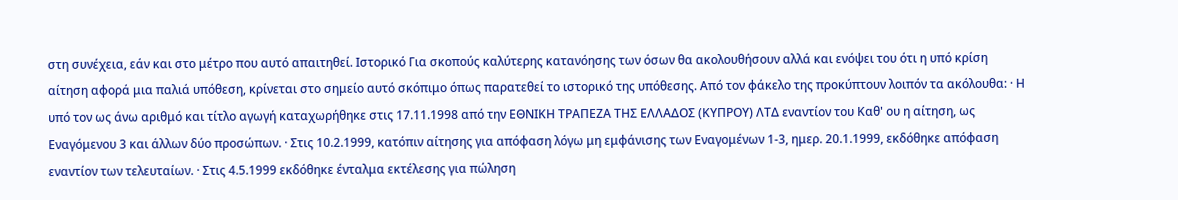στη συνέχεια, εάν και στο μέτρο που αυτό απαιτηθεί. Ιστορικό Για σκοπούς καλύτερης κατανόησης των όσων θα ακολουθήσουν αλλά και ενόψει του ότι η υπό κρίση αίτηση αφορά μια παλιά υπόθεση, κρίνεται στο σημείο αυτό σκόπιμο όπως παρατεθεί το ιστορικό της υπόθεσης. Από τον φάκελο της προκύπτουν λοιπόν τα ακόλουθα: · Η υπό τον ως άνω αριθμό και τίτλο αγωγή καταχωρήθηκε στις 17.11.1998 από την ΕΘΝΙΚΗ ΤΡΑΠΕΖΑ ΤΗΣ ΕΛΛΑΔΟΣ (ΚΥΠΡΟΥ) ΛΤΔ εναντίον του Καθ' ου η αίτηση, ως Εναγόμενου 3 και άλλων δύο προσώπων. · Στις 10.2.1999, κατόπιν αίτησης για απόφαση λόγω μη εμφάνισης των Εναγομένων 1-3, ημερ. 20.1.1999, εκδόθηκε απόφαση εναντίον των τελευταίων. · Στις 4.5.1999 εκδόθηκε ένταλμα εκτέλεσης για πώληση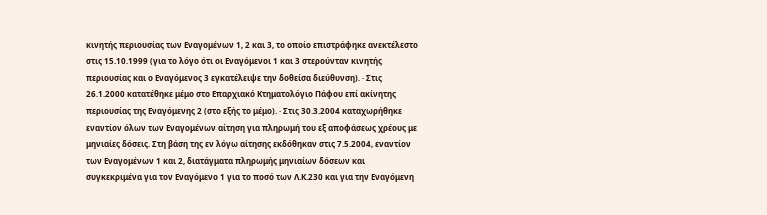κινητής περιουσίας των Εναγομένων 1, 2 και 3, το οποίο επιστράφηκε ανεκτέλεστο στις 15.10.1999 (για το λόγο ότι οι Εναγόμενοι 1 και 3 στερούνταν κινητής περιουσίας και ο Εναγόμενος 3 εγκατέλειψε την δοθείσα διεύθυνση). · Στις 26.1.2000 κατατέθηκε μέμο στο Επαρχιακό Κτηματολόγιο Πάφου επί ακίνητης περιουσίας της Εναγόμενης 2 (στο εξής το μέμο). · Στις 30.3.2004 καταχωρήθηκε εναντίον όλων των Εναγομένων αίτηση για πληρωμή του εξ αποφάσεως χρέους με μηνιαίες δόσεις. Στη βάση της εν λόγω αίτησης εκδόθηκαν στις 7.5.2004, εναντίον των Εναγομένων 1 και 2, διατάγματα πληρωμής μηνιαίων δόσεων και συγκεκριμένα για τον Εναγόμενο 1 για το ποσό των Λ.Κ.230 και για την Εναγόμενη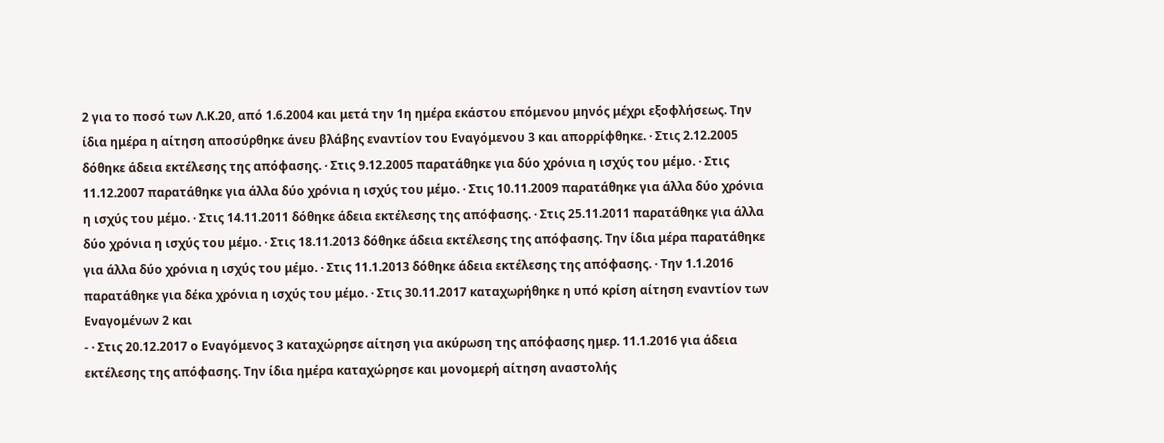2 για το ποσό των Λ.Κ.20, από 1.6.2004 και μετά την 1η ημέρα εκάστου επόμενου μηνός μέχρι εξοφλήσεως. Την ίδια ημέρα η αίτηση αποσύρθηκε άνευ βλάβης εναντίον του Εναγόμενου 3 και απορρίφθηκε. · Στις 2.12.2005 δόθηκε άδεια εκτέλεσης της απόφασης. · Στις 9.12.2005 παρατάθηκε για δύο χρόνια η ισχύς του μέμο. · Στις 11.12.2007 παρατάθηκε για άλλα δύο χρόνια η ισχύς του μέμο. · Στις 10.11.2009 παρατάθηκε για άλλα δύο χρόνια η ισχύς του μέμο. · Στις 14.11.2011 δόθηκε άδεια εκτέλεσης της απόφασης. · Στις 25.11.2011 παρατάθηκε για άλλα δύο χρόνια η ισχύς του μέμο. · Στις 18.11.2013 δόθηκε άδεια εκτέλεσης της απόφασης. Την ίδια μέρα παρατάθηκε για άλλα δύο χρόνια η ισχύς του μέμο. · Στις 11.1.2013 δόθηκε άδεια εκτέλεσης της απόφασης. · Την 1.1.2016 παρατάθηκε για δέκα χρόνια η ισχύς του μέμο. · Στις 30.11.2017 καταχωρήθηκε η υπό κρίση αίτηση εναντίον των Εναγομένων 2 και
- · Στις 20.12.2017 ο Εναγόμενος 3 καταχώρησε αίτηση για ακύρωση της απόφασης ημερ. 11.1.2016 για άδεια εκτέλεσης της απόφασης. Την ίδια ημέρα καταχώρησε και μονομερή αίτηση αναστολής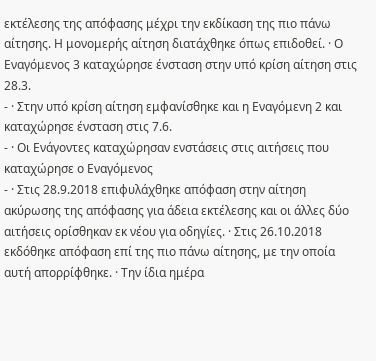εκτέλεσης της απόφασης μέχρι την εκδίκαση της πιο πάνω αίτησης. Η μονομερής αίτηση διατάχθηκε όπως επιδοθεί. · Ο Εναγόμενος 3 καταχώρησε ένσταση στην υπό κρίση αίτηση στις 28.3.
- · Στην υπό κρίση αίτηση εμφανίσθηκε και η Εναγόμενη 2 και καταχώρησε ένσταση στις 7.6.
- · Οι Ενάγοντες καταχώρησαν ενστάσεις στις αιτήσεις που καταχώρησε ο Εναγόμενος
- · Στις 28.9.2018 επιφυλάχθηκε απόφαση στην αίτηση ακύρωσης της απόφασης για άδεια εκτέλεσης και οι άλλες δύο αιτήσεις ορίσθηκαν εκ νέου για οδηγίες. · Στις 26.10.2018 εκδόθηκε απόφαση επί της πιο πάνω αίτησης, με την οποία αυτή απορρίφθηκε. · Την ίδια ημέρα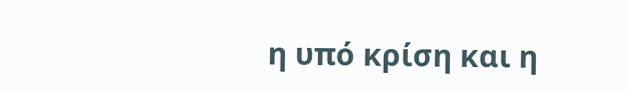η υπό κρίση και η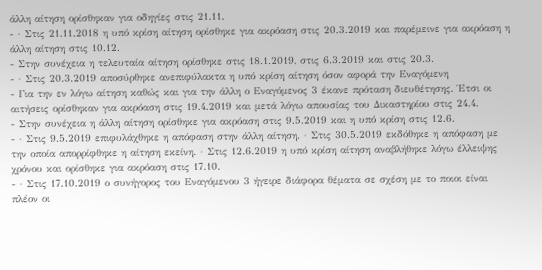άλλη αίτηση ορίσθηκαν για οδηγίες στις 21.11.
- · Στις 21.11.2018 η υπό κρίση αίτηση ορίσθηκε για ακρόαση στις 20.3.2019 και παρέμεινε για ακρόαση η άλλη αίτηση στις 10.12.
- Στην συνέχεια η τελευταία αίτηση ορίσθηκε στις 18.1.2019, στις 6.3.2019 και στις 20.3.
- · Στις 20.3.2019 αποσύρθηκε ανεπιφύλακτα η υπό κρίση αίτηση όσον αφορά την Εναγόμενη
- Για την εν λόγω αίτηση καθώς και για την άλλη ο Εναγόμενος 3 έκανε πρόταση διευθέτησης. Έτσι οι αιτήσεις ορίσθηκαν για ακρόαση στις 19.4.2019 και μετά λόγω απουσίας του Δικαστηρίου στις 24.4.
- Στην συνέχεια η άλλη αίτηση ορίσθηκε για ακρόαση στις 9.5.2019 και η υπό κρίση στις 12.6.
- · Στις 9.5.2019 επιφυλάχθηκε η απόφαση στην άλλη αίτηση. · Στις 30.5.2019 εκδόθηκε η απόφαση με την οποία απορρίφθηκε η αίτηση εκείνη. · Στις 12.6.2019 η υπό κρίση αίτηση αναβλήθηκε λόγω έλλειψης χρόνου και ορίσθηκε για ακρόαση στις 17.10.
- · Στις 17.10.2019 ο συνήγορος του Εναγόμενου 3 ήγειρε διάφορα θέματα σε σχέση με το ποιοι είναι πλέον οι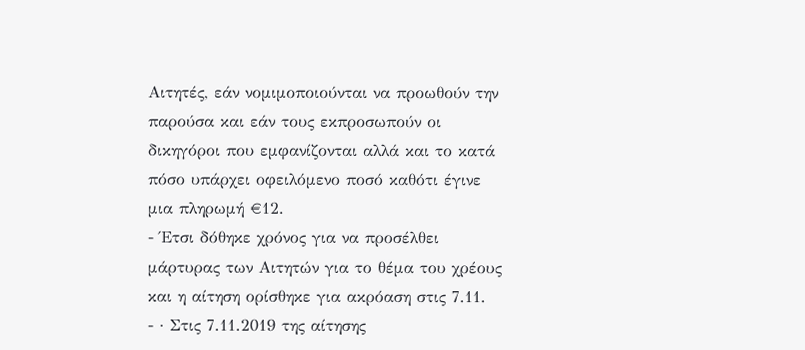Αιτητές, εάν νομιμοποιούνται να προωθούν την παρούσα και εάν τους εκπροσωπούν οι δικηγόροι που εμφανίζονται αλλά και το κατά πόσο υπάρχει οφειλόμενο ποσό καθότι έγινε μια πληρωμή €12.
- Έτσι δόθηκε χρόνος για να προσέλθει μάρτυρας των Αιτητών για το θέμα του χρέους και η αίτηση ορίσθηκε για ακρόαση στις 7.11.
- · Στις 7.11.2019 της αίτησης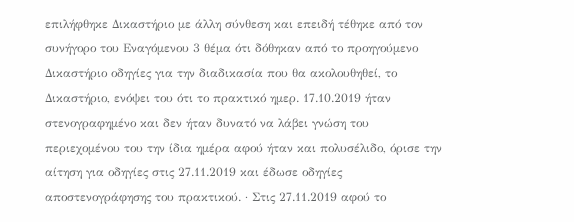επιλήφθηκε Δικαστήριο με άλλη σύνθεση και επειδή τέθηκε από τον συνήγορο του Εναγόμενου 3 θέμα ότι δόθηκαν από το προηγούμενο Δικαστήριο οδηγίες για την διαδικασία που θα ακολουθηθεί, το Δικαστήριο, ενόψει του ότι το πρακτικό ημερ. 17.10.2019 ήταν στενογραφημένο και δεν ήταν δυνατό να λάβει γνώση του περιεχομένου του την ίδια ημέρα αφού ήταν και πολυσέλιδο, όρισε την αίτηση για οδηγίες στις 27.11.2019 και έδωσε οδηγίες αποστενογράφησης του πρακτικού. · Στις 27.11.2019 αφού το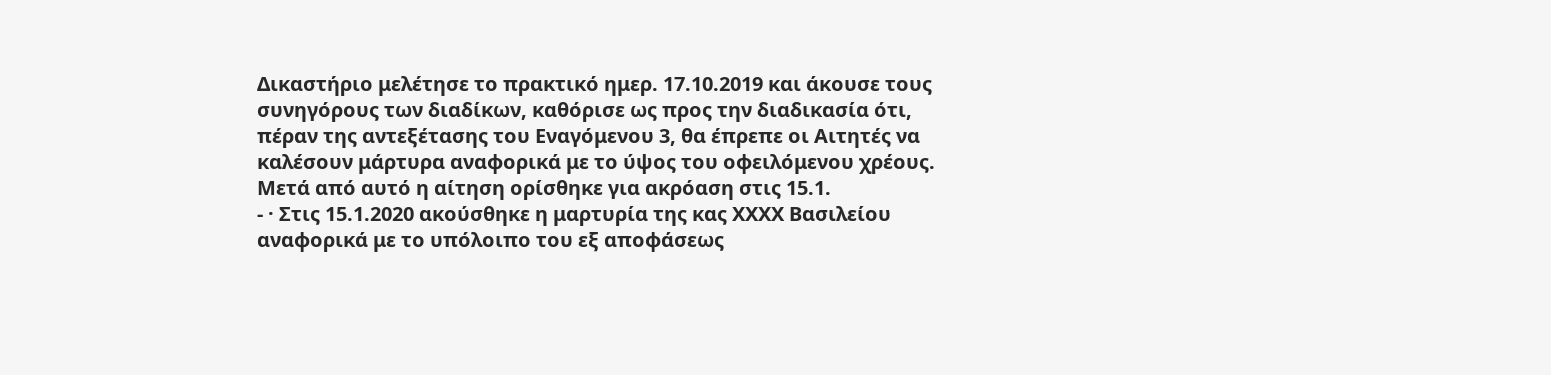Δικαστήριο μελέτησε το πρακτικό ημερ. 17.10.2019 και άκουσε τους συνηγόρους των διαδίκων, καθόρισε ως προς την διαδικασία ότι, πέραν της αντεξέτασης του Εναγόμενου 3, θα έπρεπε οι Αιτητές να καλέσουν μάρτυρα αναφορικά με το ύψος του οφειλόμενου χρέους. Μετά από αυτό η αίτηση ορίσθηκε για ακρόαση στις 15.1.
- · Στις 15.1.2020 ακούσθηκε η μαρτυρία της κας ΧΧΧΧ Βασιλείου αναφορικά με το υπόλοιπο του εξ αποφάσεως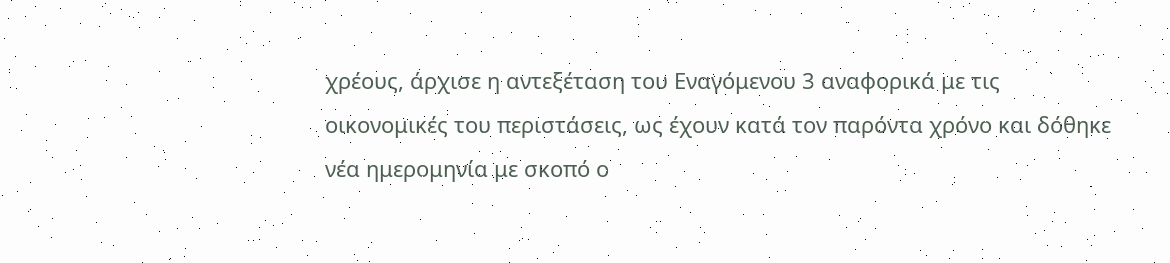χρέους, άρχισε η αντεξέταση του Εναγόμενου 3 αναφορικά με τις οικονομικές του περιστάσεις, ως έχουν κατά τον παρόντα χρόνο και δόθηκε νέα ημερομηνία με σκοπό ο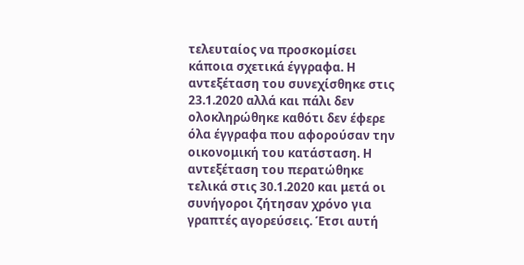τελευταίος να προσκομίσει κάποια σχετικά έγγραφα. Η αντεξέταση του συνεχίσθηκε στις 23.1.2020 αλλά και πάλι δεν ολοκληρώθηκε καθότι δεν έφερε όλα έγγραφα που αφορούσαν την οικονομική του κατάσταση. Η αντεξέταση του περατώθηκε τελικά στις 30.1.2020 και μετά οι συνήγοροι ζήτησαν χρόνο για γραπτές αγορεύσεις. Έτσι αυτή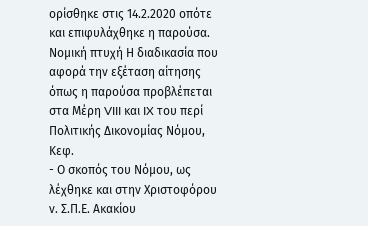ορίσθηκε στις 14.2.2020 οπότε και επιφυλάχθηκε η παρούσα. Νομική πτυχή Η διαδικασία που αφορά την εξέταση αίτησης όπως η παρούσα προβλέπεται στα Μέρη VIII και IX του περί Πολιτικής Δικονομίας Νόμου, Κεφ.
- Ο σκοπός του Νόμου, ως λέχθηκε και στην Χριστοφόρου ν. Σ.Π.Ε. Ακακίου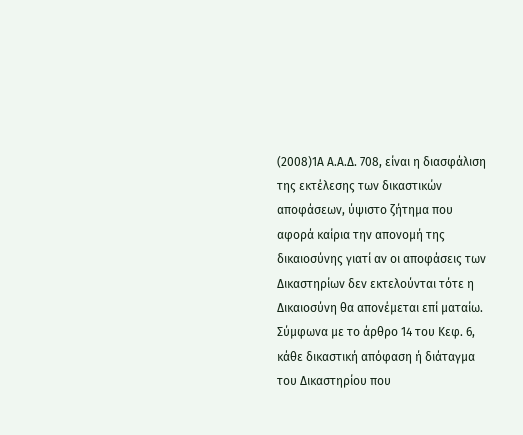(2008)1Α Α.Α.Δ. 708, είναι η διασφάλιση της εκτέλεσης των δικαστικών αποφάσεων, ύψιστο ζήτημα που αφορά καίρια την απονομή της δικαιοσύνης γιατί αν οι αποφάσεις των Δικαστηρίων δεν εκτελούνται τότε η Δικαιοσύνη θα απονέμεται επί ματαίω. Σύμφωνα με το άρθρο 14 του Κεφ. 6, κάθε δικαστική απόφαση ή διάταγμα του Δικαστηρίου που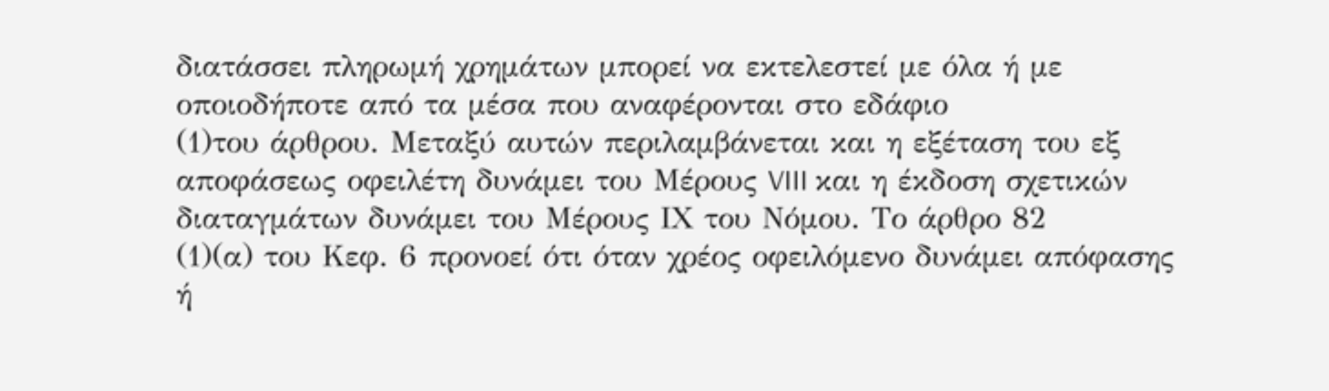διατάσσει πληρωμή χρημάτων μπορεί να εκτελεστεί με όλα ή με οποιοδήποτε από τα μέσα που αναφέρονται στο εδάφιο
(1)του άρθρου. Μεταξύ αυτών περιλαμβάνεται και η εξέταση του εξ αποφάσεως οφειλέτη δυνάμει του Μέρους VIII και η έκδοση σχετικών διαταγμάτων δυνάμει του Μέρους ΙΧ του Νόμου. Το άρθρο 82
(1)(α) του Κεφ. 6 προνοεί ότι όταν χρέος οφειλόμενο δυνάμει απόφασης ή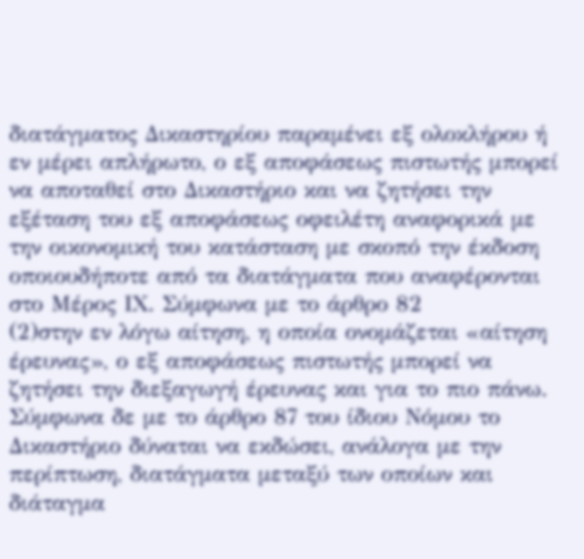διατάγματος Δικαστηρίου παραμένει εξ ολοκλήρου ή εν μέρει απλήρωτο, ο εξ αποφάσεως πιστωτής μπορεί να αποταθεί στο Δικαστήριο και να ζητήσει την εξέταση του εξ αποφάσεως οφειλέτη αναφορικά με την οικονοµική του κατάσταση µε σκοπό την έκδοση οποιουδήποτε από τα διατάγµατα που αναφέρονται στο Μέρος ΙΧ. Σύμφωνα με το άρθρο 82
(2)στην εν λόγω αίτηση, η οποία ονομάζεται «αίτηση έρευνας», ο εξ αποφάσεως πιστωτής μπορεί να ζητήσει την διεξαγωγή έρευνας και για το πιο πάνω. Σύμφωνα δε με το άρθρο 87 του ίδιου Νόμου το Δικαστήριο δύναται να εκδώσει, ανάλογα με την περίπτωση, διατάγματα μεταξύ των οποίων και διάταγμα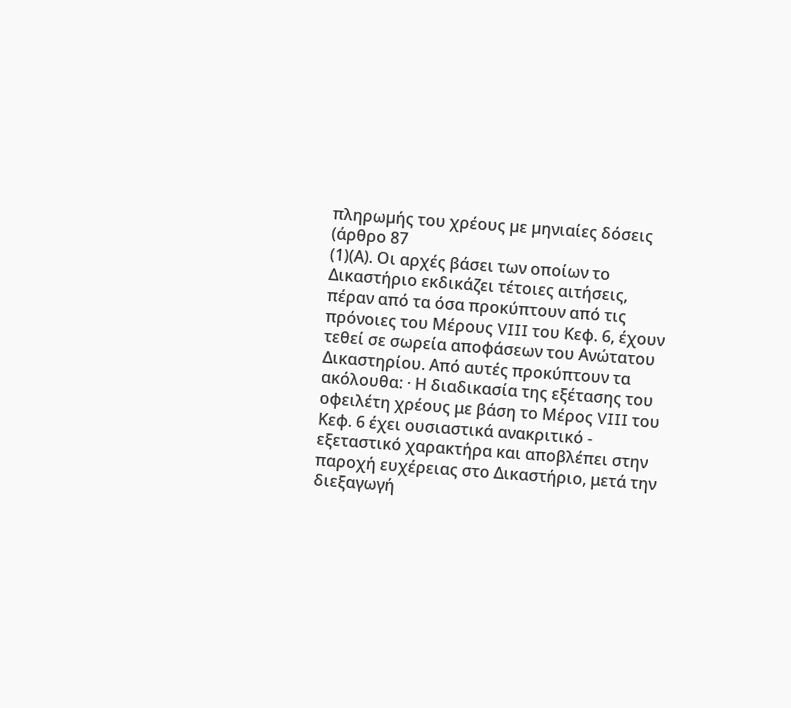πληρωµής του χρέους µε µηνιαίες δόσεις (άρθρο 87
(1)(Α). Οι αρχές βάσει των οποίων το Δικαστήριο εκδικάζει τέτοιες αιτήσεις, πέραν από τα όσα προκύπτουν από τις πρόνοιες του Μέρους VIII του Κεφ. 6, έχουν τεθεί σε σωρεία αποφάσεων του Ανώτατου Δικαστηρίου. Από αυτές προκύπτουν τα ακόλουθα: · Η διαδικασία της εξέτασης του οφειλέτη χρέους με βάση το Μέρος VIII του Κεφ. 6 έχει ουσιαστικά ανακριτικό - εξεταστικό χαρακτήρα και αποβλέπει στην παροχή ευχέρειας στο Δικαστήριο, μετά την διεξαγωγή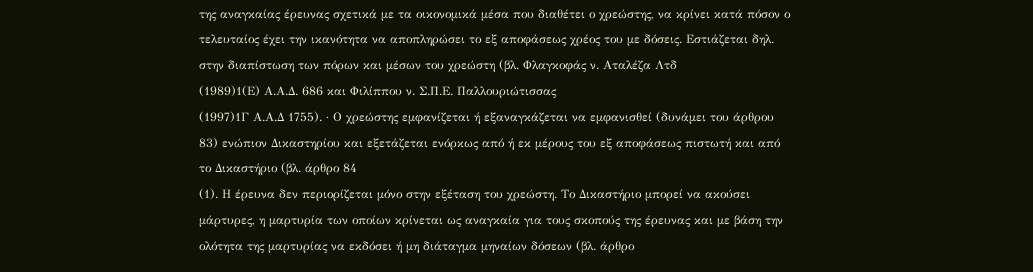της αναγκαίας έρευνας σχετικά με τα οικονομικά μέσα που διαθέτει ο χρεώστης, να κρίνει κατά πόσον ο τελευταίος έχει την ικανότητα να αποπληρώσει το εξ αποφάσεως χρέος του με δόσεις. Εστιάζεται δηλ. στην διαπίστωση των πόρων και μέσων του χρεώστη (βλ. Φλαγκοφάς ν. Αταλέζα Λτδ
(1989)1(Ε) Α.Α.Δ. 686 και Φιλίππου ν. Σ.Π.Ε. Παλλουριώτισσας
(1997)1Γ Α.Α.Δ 1755). · Ο χρεώστης εµφανίζεται ή εξαναγκάζεται να εµφανισθεί (δυνάμει του άρθρου 83) ενώπιον Δικαστηρίου και εξετάζεται ενόρκως από ή εκ µέρους του εξ αποφάσεως πιστωτή και από το Δικαστήριο (βλ. άρθρο 84
(1). Η έρευνα δεν περιορίζεται μόνο στην εξέταση του χρεώστη. Το Δικαστήριο μπορεί να ακούσει μάρτυρες, η μαρτυρία των οποίων κρίνεται ως αναγκαία για τους σκοπούς της έρευνας και με βάση την ολότητα της μαρτυρίας να εκδόσει ή μη διάταγμα μηναίων δόσεων (βλ. άρθρο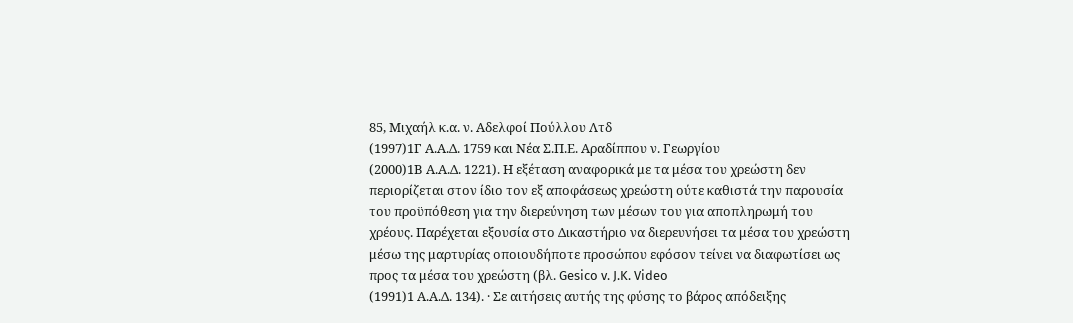85, Μιχαήλ κ.α. ν. Αδελφοί Πούλλου Λτδ
(1997)1Γ Α.Α.Δ. 1759 και Νέα Σ.Π.Ε. Αραδίππου ν. Γεωργίου
(2000)1Β Α.Α.Δ. 1221). Η εξέταση αναφορικά με τα μέσα του χρεώστη δεν περιορίζεται στον ίδιο τον εξ αποφάσεως χρεώστη ούτε καθιστά την παρουσία του προϋπόθεση για την διερεύνηση των μέσων του για αποπληρωμή του χρέους. Παρέχεται εξουσία στο Δικαστήριο να διερευνήσει τα μέσα του χρεώστη μέσω της μαρτυρίας οποιουδήποτε προσώπου εφόσον τείνει να διαφωτίσει ως προς τα μέσα του χρεώστη (βλ. Gesico v. J.K. Video
(1991)1 Α.Α.Δ. 134). · Σε αιτήσεις αυτής της φύσης το βάρος απόδειξης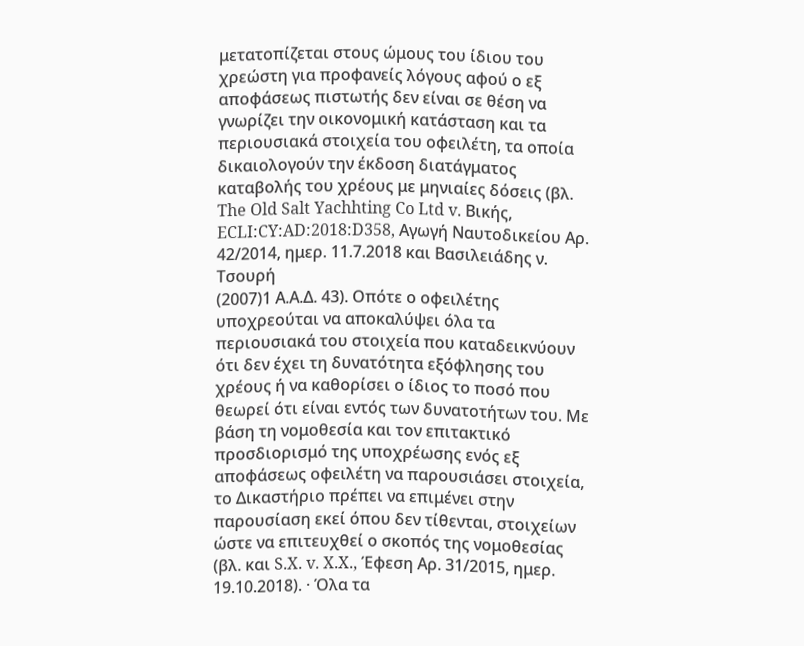μετατοπίζεται στους ώμους του ίδιου του χρεώστη για προφανείς λόγους αφού ο εξ αποφάσεως πιστωτής δεν είναι σε θέση να γνωρίζει την οικονομική κατάσταση και τα περιουσιακά στοιχεία του οφειλέτη, τα οποία δικαιολογούν την έκδοση διατάγματος καταβολής του χρέους με μηνιαίες δόσεις (βλ. The Old Salt Yachhting Co Ltd v. Βικής, ECLI:CY:AD:2018:D358, Αγωγή Ναυτοδικείου Αρ. 42/2014, ημερ. 11.7.2018 και Βασιλειάδης ν. Τσουρή
(2007)1 Α.Α.Δ. 43). Οπότε ο οφειλέτης υποχρεούται να αποκαλύψει όλα τα περιουσιακά του στοιχεία που καταδεικνύουν ότι δεν έχει τη δυνατότητα εξόφλησης του χρέους ή να καθορίσει ο ίδιος το ποσό που θεωρεί ότι είναι εντός των δυνατοτήτων του. Με βάση τη νομοθεσία και τον επιτακτικό προσδιορισμό της υποχρέωσης ενός εξ αποφάσεως οφειλέτη να παρουσιάσει στοιχεία, το Δικαστήριο πρέπει να επιμένει στην παρουσίαση εκεί όπου δεν τίθενται, στοιχείων ώστε να επιτευχθεί ο σκοπός της νομοθεσίας (βλ. και S.X. v. X.X., Έφεση Αρ. 31/2015, ημερ. 19.10.2018). · Όλα τα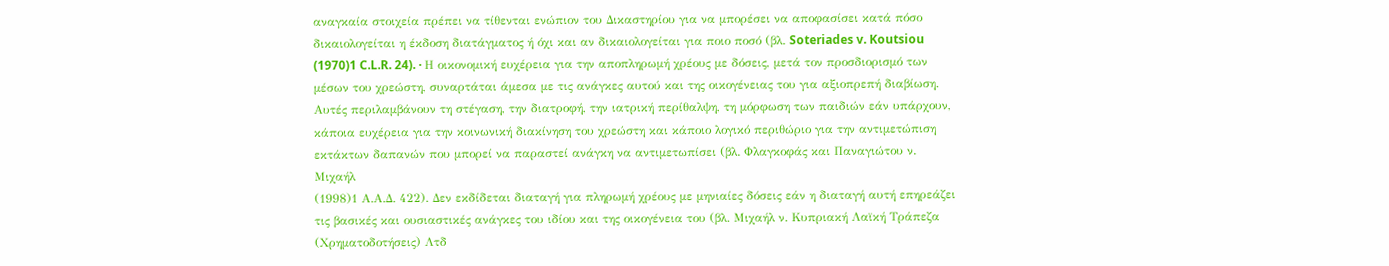αναγκαία στοιχεία πρέπει να τίθενται ενώπιον του Δικαστηρίου για να μπορέσει να αποφασίσει κατά πόσο δικαιολογείται η έκδοση διατάγματος ή όχι και αν δικαιολογείται για ποιο ποσό (βλ. Soteriades v. Koutsiou
(1970)1 C.L.R. 24). · Η οικονομική ευχέρεια για την αποπληρωμή χρέους με δόσεις, μετά τον προσδιορισμό των μέσων του χρεώστη, συναρτάται άμεσα με τις ανάγκες αυτού και της οικογένειας του για αξιοπρεπή διαβίωση. Αυτές περιλαμβάνουν τη στέγαση, την διατροφή, την ιατρική περίθαλψη, τη μόρφωση των παιδιών εάν υπάρχουν, κάποια ευχέρεια για την κοινωνική διακίνηση του χρεώστη και κάποιο λογικό περιθώριο για την αντιμετώπιση εκτάκτων δαπανών που μπορεί να παραστεί ανάγκη να αντιμετωπίσει (βλ. Φλαγκοφάς και Παναγιώτου ν. Μιχαήλ
(1998)1 Α.Α.Δ. 422). Δεν εκδίδεται διαταγή για πληρωμή χρέους με μηνιαίες δόσεις εάν η διαταγή αυτή επηρεάζει τις βασικές και ουσιαστικές ανάγκες του ιδίου και της οικογένεια του (βλ. Μιχαήλ ν. Κυπριακή Λαϊκή Τράπεζα (Χρηματοδοτήσεις) Λτδ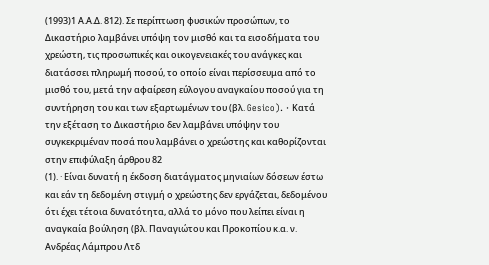(1993)1 Α.Α.Δ. 812). Σε περίπτωση φυσικών προσώπων, το Δικαστήριο λαμβάνει υπόψη τον μισθό και τα εισοδήματα του χρεώστη, τις προσωπικές και οικογενειακές του ανάγκες και διατάσσει πληρωμή ποσού, το οποίο είναι περίσσευμα από το μισθό του, μετά την αφαίρεση εύλογου αναγκαίου ποσού για τη συντήρηση του και των εξαρτωμένων του (βλ. Gesico). · Κατά την εξέταση το Δικαστήριο δεν λαμβάνει υπόψην του συγκεκριμέναν ποσά που λαμβάνει ο χρεώστης και καθορίζονται στην επιφύλαξη άρθρου 82
(1). · Είναι δυνατή η έκδοση διατάγματος μηνιαίων δόσεων έστω και εάν τη δεδομένη στιγμή ο χρεώστης δεν εργάζεται, δεδομένου ότι έχει τέτοια δυνατότητα, αλλά το μόνο που λείπει είναι η αναγκαία βούληση (βλ. Παναγιώτου και Προκοπίου κ.α. ν. Ανδρέας Λάμπρου Λτδ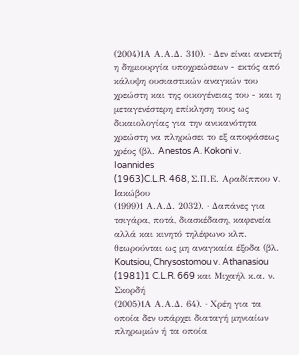(2004)1Α Α.Α.Δ. 310). · Δεν είναι ανεκτή η δημιουργία υποχρεώσεων - εκτός από κάλυψη ουσιαστικών αναγκών του χρεώστη και της οικογένειας του - και η μεταγενέστερη επίκληση τους ως δικαιολογίας για την ανικανότητα χρεώστη να πληρώσει το εξ αποφάσεως χρέος (βλ. Anestos A. Kokoni v. Ioannides
(1963)C.L.R. 468, Σ.Π.Ε. Αραδίππου v. Ιακώβου
(1999)1 Α.Α.Δ. 2032). · Δαπάνες για τσιγάρα, ποτά, διασκέδαση, καφενεία αλλά και κινητό τηλέφωνο κλπ. θεωρούνται ως μη αναγκαία έξοδα (βλ. Koutsiou, Chrysostomou v. Athanasiou
(1981)1 C.L.R. 669 και Μιχαήλ κ.α. ν. Σκορδή
(2005)1Α Α.Α.Δ. 64). · Χρέη για τα οποία δεν υπάρχει διαταγή μηνιαίων πληρωμών ή τα οποία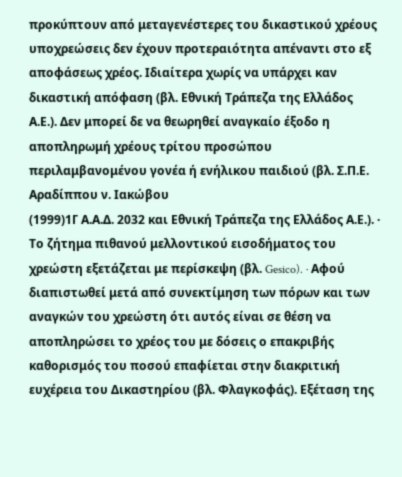προκύπτουν από μεταγενέστερες του δικαστικού χρέους υποχρεώσεις δεν έχουν προτεραιότητα απέναντι στο εξ αποφάσεως χρέος. Ιδιαίτερα χωρίς να υπάρχει καν δικαστική απόφαση (βλ. Εθνική Τράπεζα της Ελλάδος Α.Ε.). Δεν μπορεί δε να θεωρηθεί αναγκαίο έξοδο η αποπληρωμή χρέους τρίτου προσώπου περιλαμβανομένου γονέα ή ενήλικου παιδιού (βλ. Σ.Π.Ε. Αραδίππου ν. Ιακώβου
(1999)1Γ Α.Α.Δ. 2032 και Εθνική Τράπεζα της Ελλάδος Α.Ε.). · Το ζήτημα πιθανού μελλοντικού εισοδήματος του χρεώστη εξετάζεται με περίσκεψη (βλ. Gesico). · Αφού διαπιστωθεί μετά από συνεκτίμηση των πόρων και των αναγκών του χρεώστη ότι αυτός είναι σε θέση να αποπληρώσει το χρέος του με δόσεις ο επακριβής καθορισμός του ποσού επαφίεται στην διακριτική ευχέρεια του Δικαστηρίου (βλ. Φλαγκοφάς). Εξέταση της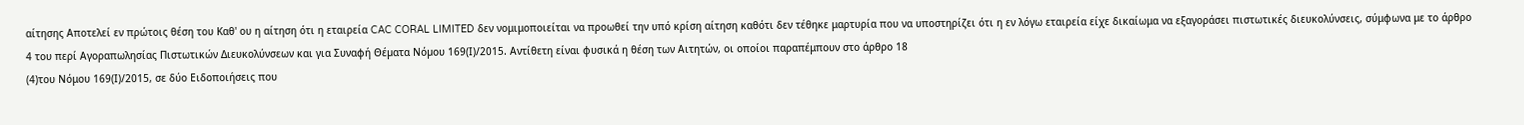αίτησης Αποτελεί εν πρώτοις θέση του Καθ' ου η αίτηση ότι η εταιρεία CAC CORAL LIMITED δεν νομιμοποιείται να προωθεί την υπό κρίση αίτηση καθότι δεν τέθηκε μαρτυρία που να υποστηρίζει ότι η εν λόγω εταιρεία είχε δικαίωμα να εξαγοράσει πιστωτικές διευκολύνσεις, σύμφωνα με το άρθρο 4 του περί Αγοραπωλησίας Πιστωτικών Διευκολύνσεων και για Συναφή Θέµατα Νόµου 169(Ι)/2015. Αντίθετη είναι φυσικά η θέση των Αιτητών, οι οποίοι παραπέμπουν στο άρθρο 18
(4)του Νόμου 169(Ι)/2015, σε δύο Ειδοποιήσεις που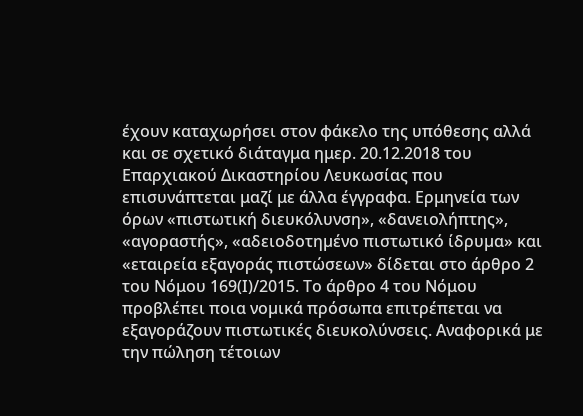έχουν καταχωρήσει στον φάκελο της υπόθεσης αλλά και σε σχετικό διάταγμα ημερ. 20.12.2018 του Επαρχιακού Δικαστηρίου Λευκωσίας που επισυνάπτεται μαζί με άλλα έγγραφα. Ερμηνεία των όρων «πιστωτική διευκόλυνση», «δανειολήπτης», «αγοραστής», «αδειοδοτηµένο πιστωτικό ίδρυµα» και «εταιρεία εξαγοράς πιστώσεων» δίδεται στο άρθρο 2 του Νόμου 169(Ι)/2015. Το άρθρο 4 του Νόμου προβλέπει ποια νοµικά πρόσωπα επιτρέπεται να εξαγοράζουν πιστωτικές διευκολύνσεις. Αναφορικά με την πώληση τέτοιων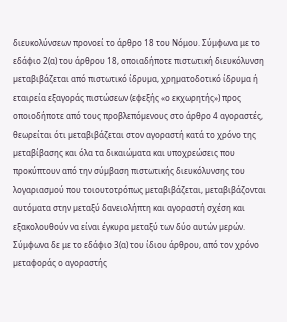διευκολύνσεων προνοεί το άρθρο 18 του Νόμου. Σύμφωνα με το εδάφιο 2(α) του άρθρου 18, οποιαδήποτε πιστωτική διευκόλυνση µεταβιβάζεται από πιστωτικό ίδρυµα, χρηµατοδοτικό ίδρυµα ή εταιρεία εξαγοράς πιστώσεων (εφεξής «ο εκχωρητής») προς οποιοδήποτε από τους προβλεπόµενους στο άρθρο 4 αγοραστές, θεωρείται ότι µεταβιβάζεται στον αγοραστή κατά το χρόνο της µεταβίβασης και όλα τα δικαιώµατα και υποχρεώσεις που προκύπτουν από την σύµβαση πιστωτικής διευκόλυνσης του λογαριασµού που τοιουτοτρόπως µεταβιβάζεται, µεταβιβάζονται αυτόµατα στην µεταξύ δανειολήπτη και αγοραστή σχέση και εξακολουθούν να είναι έγκυρα µεταξύ των δύο αυτών µερών. Σύμφωνα δε με το εδάφιο 3(α) του ίδιου άρθρου, από τον χρόνο µεταφοράς ο αγοραστής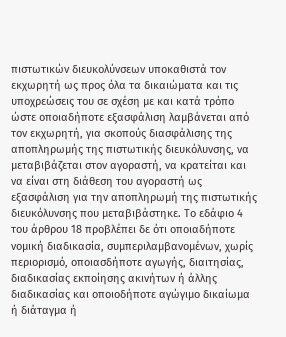πιστωτικών διευκολύνσεων υποκαθιστά τον εκχωρητή ως προς όλα τα δικαιώµατα και τις υποχρεώσεις του σε σχέση µε και κατά τρόπο ώστε οποιαδήποτε εξασφάλιση λαµβάνεται από τον εκχωρητή, για σκοπούς διασφάλισης της αποπληρωµής της πιστωτικής διευκόλυνσης, να µεταβιβάζεται στον αγοραστή, να κρατείται και να είναι στη διάθεση του αγοραστή ως εξασφάλιση για την αποπληρωµή της πιστωτικής διευκόλυνσης που µεταβιβάστηκε. Το εδάφιο 4 του άρθρου 18 προβλέπει δε ότι οποιαδήποτε νοµική διαδικασία, συµπεριλαµβανοµένων, χωρίς περιορισµό, οποιασδήποτε αγωγής, διαιτησίας, διαδικασίας εκποίησης ακινήτων ή άλλης διαδικασίας και οποιοδήποτε αγώγιµο δικαίωµα ή διάταγµα ή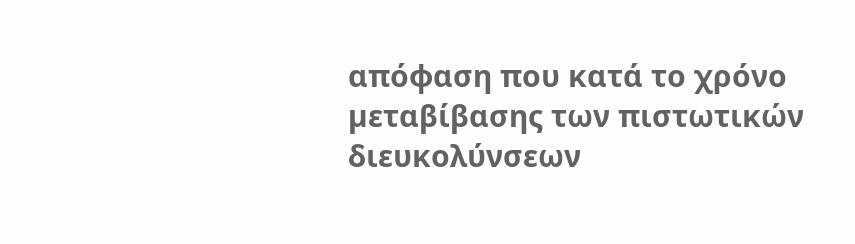απόφαση που κατά το χρόνο µεταβίβασης των πιστωτικών διευκολύνσεων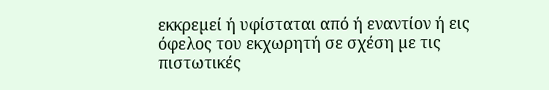εκκρεµεί ή υφίσταται από ή εναντίον ή εις όφελος του εκχωρητή σε σχέση µε τις πιστωτικές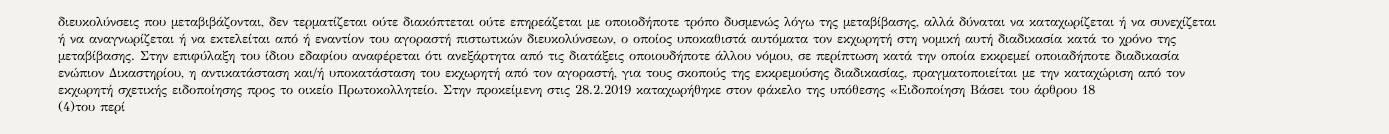διευκολύνσεις που µεταβιβάζονται, δεν τερµατίζεται ούτε διακόπτεται ούτε επηρεάζεται µε οποιοδήποτε τρόπο δυσµενώς λόγω της µεταβίβασης, αλλά δύναται να καταχωρίζεται ή να συνεχίζεται ή να αναγνωρίζεται ή να εκτελείται από ή εναντίον του αγοραστή πιστωτικών διευκολύνσεων, ο οποίος υποκαθιστά αυτόµατα τον εκχωρητή στη νοµική αυτή διαδικασία κατά το χρόνο της µεταβίβασης. Στην επιφύλαξη του ίδιου εδαφίου αναφέρεται ότι ανεξάρτητα από τις διατάξεις οποιουδήποτε άλλου νόµου, σε περίπτωση κατά την οποία εκκρεµεί οποιαδήποτε διαδικασία ενώπιον Δικαστηρίου, η αντικατάσταση και/ή υποκατάσταση του εκχωρητή από τον αγοραστή, για τους σκοπούς της εκκρεµούσης διαδικασίας, πραγµατοποιείται µε την καταχώριση από τον εκχωρητή σχετικής ειδοποίησης προς το οικείο Πρωτοκολλητείο. Στην προκείμενη στις 28.2.2019 καταχωρήθηκε στον φάκελο της υπόθεσης «Ειδοποίηση Βάσει του άρθρου 18
(4)του περί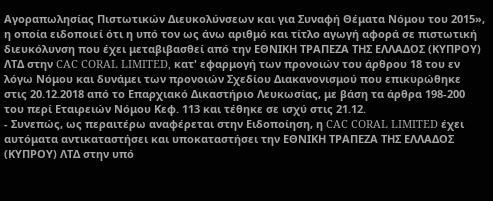Αγοραπωλησίας Πιστωτικών Διευκολύνσεων και για Συναφή Θέματα Νόμου του 2015», η οποία ειδοποιεί ότι η υπό τον ως άνω αριθμό και τίτλο αγωγή αφορά σε πιστωτική διευκόλυνση που έχει μεταβιβασθεί από την ΕΘΝΙΚΗ ΤΡΑΠΕΖΑ ΤΗΣ ΕΛΛΑΔΟΣ (ΚΥΠΡΟΥ) ΛΤΔ στην CAC CORAL LIMITED, κατ' εφαρμογή των προνοιών του άρθρου 18 του εν λόγω Νόμου και δυνάμει των προνοιών Σχεδίου Διακανονισμού που επικυρώθηκε στις 20.12.2018 από το Επαρχιακό Δικαστήριο Λευκωσίας, με βάση τα άρθρα 198-200 του περί Εταιρειών Νόμου Κεφ. 113 και τέθηκε σε ισχύ στις 21.12.
- Συνεπώς, ως περαιτέρω αναφέρεται στην Ειδοποίηση, η CAC CORAL LIMITED έχει αυτόματα αντικαταστήσει και υποκαταστήσει την ΕΘΝΙΚΗ ΤΡΑΠΕΖΑ ΤΗΣ ΕΛΛΑΔΟΣ (ΚΥΠΡΟΥ) ΛΤΔ στην υπό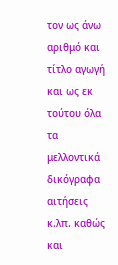τον ως άνω αριθμό και τίτλο αγωγή και ως εκ τούτου όλα τα μελλοντικά δικόγραφα αιτήσεις κ.λπ. καθώς και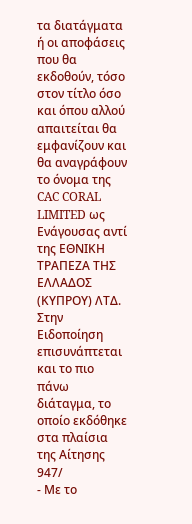τα διατάγματα ή οι αποφάσεις που θα εκδοθούν, τόσο στον τίτλο όσο και όπου αλλού απαιτείται θα εμφανίζουν και θα αναγράφουν το όνομα της CAC CORAL LIMITED ως Ενάγουσας αντί της ΕΘΝΙΚΗ ΤΡΑΠΕΖΑ ΤΗΣ ΕΛΛΑΔΟΣ (ΚΥΠΡΟΥ) ΛΤΔ. Στην Ειδοποίηση επισυνάπτεται και το πιο πάνω διάταγμα, το οποίο εκδόθηκε στα πλαίσια της Αίτησης 947/
- Με το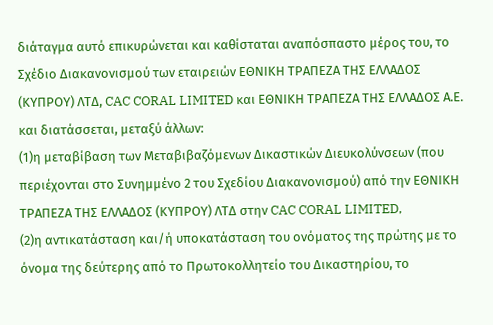διάταγμα αυτό επικυρώνεται και καθίσταται αναπόσπαστο μέρος του, το Σχέδιο Διακανονισμού των εταιρειών ΕΘΝΙΚΗ ΤΡΑΠΕΖΑ ΤΗΣ ΕΛΛΑΔΟΣ (ΚΥΠΡΟΥ) ΛΤΔ, CAC CORAL LIMITED και ΕΘΝΙΚΗ ΤΡΑΠΕΖΑ ΤΗΣ ΕΛΛΑΔΟΣ Α.Ε. και διατάσσεται, μεταξύ άλλων:
(1)η μεταβίβαση των Μεταβιβαζόμενων Δικαστικών Διευκολύνσεων (που περιέχονται στο Συνημμένο 2 του Σχεδίου Διακανονισμού) από την ΕΘΝΙΚΗ ΤΡΑΠΕΖΑ ΤΗΣ ΕΛΛΑΔΟΣ (ΚΥΠΡΟΥ) ΛΤΔ στην CAC CORAL LIMITED,
(2)η αντικατάσταση και/ή υποκατάσταση του ονόματος της πρώτης με το όνομα της δεύτερης από το Πρωτοκολλητείο του Δικαστηρίου, το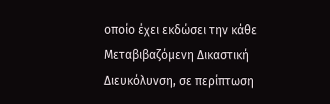οποίο έχει εκδώσει την κάθε Μεταβιβαζόμενη Δικαστική Διευκόλυνση, σε περίπτωση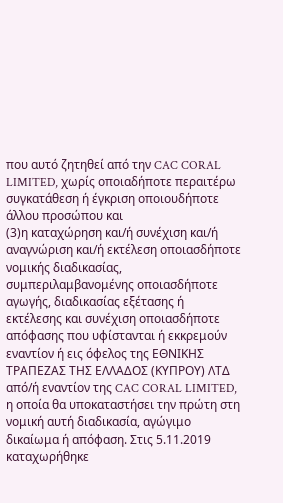που αυτό ζητηθεί από την CAC CORAL LIMITED, χωρίς οποιαδήποτε περαιτέρω συγκατάθεση ή έγκριση οποιουδήποτε άλλου προσώπου και
(3)η καταχώρηση και/ή συνέχιση και/ή αναγνώριση και/ή εκτέλεση οποιασδήποτε νομικής διαδικασίας, συμπεριλαμβανομένης οποιασδήποτε αγωγής, διαδικασίας εξέτασης ή εκτέλεσης και συνέχιση οποιασδήποτε απόφασης που υφίστανται ή εκκρεμούν εναντίον ή εις όφελος της ΕΘΝΙΚΗΣ ΤΡΑΠΕΖΑΣ ΤΗΣ ΕΛΛΑΔΟΣ (ΚΥΠΡΟΥ) ΛΤΔ από/ή εναντίον της CAC CORAL LIMITED, η οποία θα υποκαταστήσει την πρώτη στη νομική αυτή διαδικασία, αγώγιμο δικαίωμα ή απόφαση. Στις 5.11.2019 καταχωρήθηκε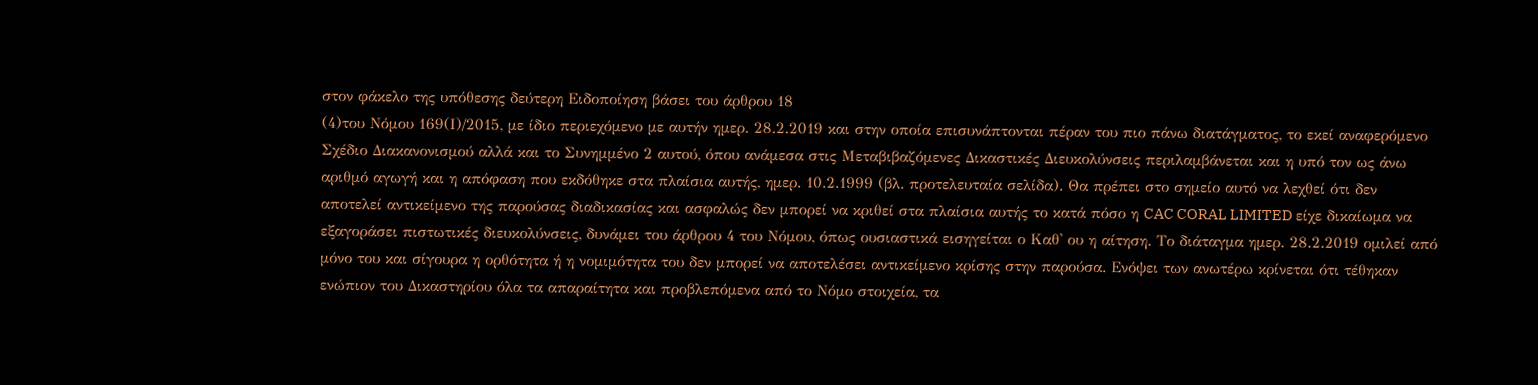στον φάκελο της υπόθεσης δεύτερη Ειδοποίηση βάσει του άρθρου 18
(4)του Νόμου 169(Ι)/2015, με ίδιο περιεχόμενο με αυτήν ημερ. 28.2.2019 και στην οποία επισυνάπτονται πέραν του πιο πάνω διατάγματος, το εκεί αναφερόμενο Σχέδιο Διακανονισμού αλλά και το Συνημμένο 2 αυτού, όπου ανάμεσα στις Μεταβιβαζόμενες Δικαστικές Διευκολύνσεις περιλαμβάνεται και η υπό τον ως άνω αριθμό αγωγή και η απόφαση που εκδόθηκε στα πλαίσια αυτής, ημερ. 10.2.1999 (βλ. προτελευταία σελίδα). Θα πρέπει στο σημείο αυτό να λεχθεί ότι δεν αποτελεί αντικείμενο της παρούσας διαδικασίας και ασφαλώς δεν μπορεί να κριθεί στα πλαίσια αυτής το κατά πόσο η CAC CORAL LIMITED είχε δικαίωμα να εξαγοράσει πιστωτικές διευκολύνσεις, δυνάμει του άρθρου 4 του Νόμου, όπως ουσιαστικά εισηγείται ο Καθ' ου η αίτηση. Το διάταγμα ημερ. 28.2.2019 ομιλεί από μόνο του και σίγουρα η ορθότητα ή η νομιμότητα του δεν μπορεί να αποτελέσει αντικείμενο κρίσης στην παρούσα. Ενόψει των ανωτέρω κρίνεται ότι τέθηκαν ενώπιον του Δικαστηρίου όλα τα απαραίτητα και προβλεπόμενα από το Νόμο στοιχεία, τα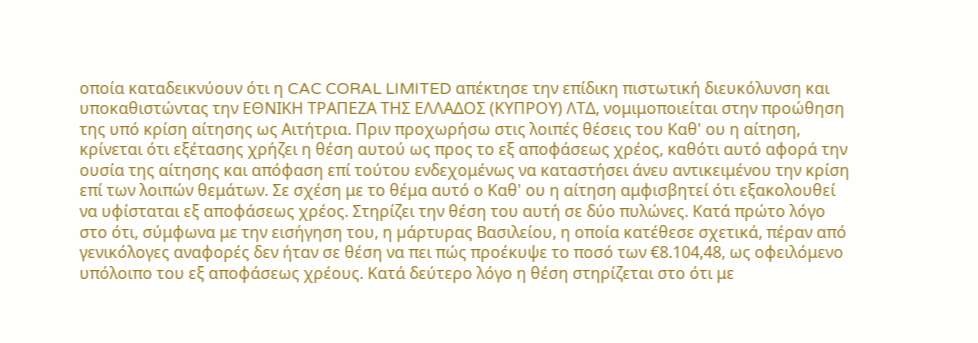οποία καταδεικνύουν ότι η CAC CORAL LIMITED απέκτησε την επίδικη πιστωτική διευκόλυνση και υποκαθιστώντας την ΕΘΝΙΚΗ ΤΡΑΠΕΖΑ ΤΗΣ ΕΛΛΑΔΟΣ (ΚΥΠΡΟΥ) ΛΤΔ, νομιμοποιείται στην προώθηση της υπό κρίση αίτησης ως Αιτήτρια. Πριν προχωρήσω στις λοιπές θέσεις του Καθ' ου η αίτηση, κρίνεται ότι εξέτασης χρήζει η θέση αυτού ως προς το εξ αποφάσεως χρέος, καθότι αυτό αφορά την ουσία της αίτησης και απόφαση επί τούτου ενδεχομένως να καταστήσει άνευ αντικειμένου την κρίση επί των λοιπών θεμάτων. Σε σχέση με το θέμα αυτό ο Καθ' ου η αίτηση αμφισβητεί ότι εξακολουθεί να υφίσταται εξ αποφάσεως χρέος. Στηρίζει την θέση του αυτή σε δύο πυλώνες. Κατά πρώτο λόγο στο ότι, σύμφωνα με την εισήγηση του, η µάρτυρας Βασιλείου, η οποία κατέθεσε σχετικά, πέραν από γενικόλογες αναφορές δεν ήταν σε θέση να πει πώς προέκυψε το ποσό των €8.104,48, ως οφειλόμενο υπόλοιπο του εξ αποφάσεως χρέους. Κατά δεύτερο λόγο η θέση στηρίζεται στο ότι με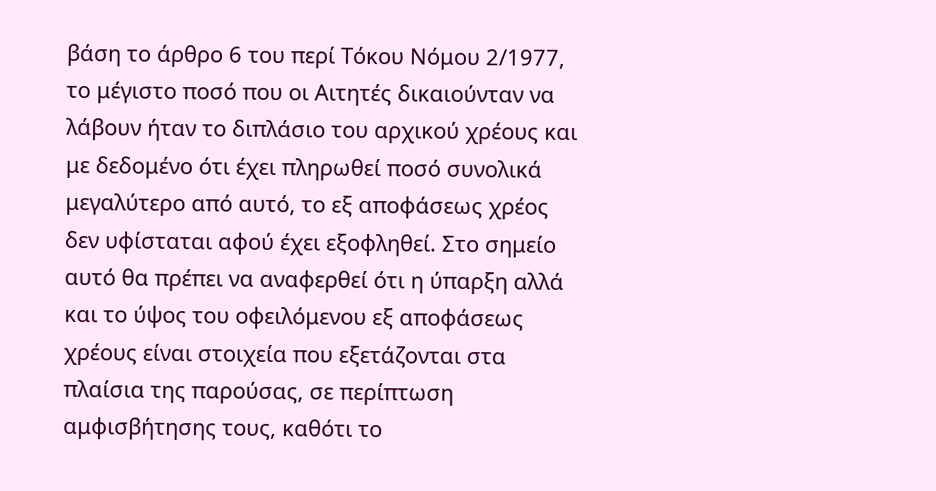βάση το άρθρο 6 του περί Τόκου Νόμου 2/1977, το μέγιστο ποσό που οι Αιτητές δικαιούνταν να λάβουν ήταν το διπλάσιο του αρχικού χρέους και με δεδομένο ότι έχει πληρωθεί ποσό συνολικά μεγαλύτερο από αυτό, το εξ αποφάσεως χρέος δεν υφίσταται αφού έχει εξοφληθεί. Στο σημείο αυτό θα πρέπει να αναφερθεί ότι η ύπαρξη αλλά και το ύψος του οφειλόμενου εξ αποφάσεως χρέους είναι στοιχεία που εξετάζονται στα πλαίσια της παρούσας, σε περίπτωση αμφισβήτησης τους, καθότι το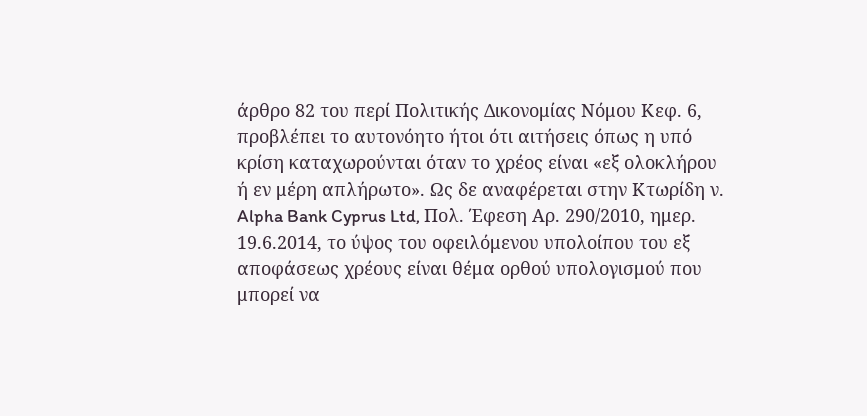άρθρο 82 του περί Πολιτικής Δικονομίας Νόμου Κεφ. 6, προβλέπει το αυτονόητο ήτοι ότι αιτήσεις όπως η υπό κρίση καταχωρούνται όταν το χρέος είναι «εξ ολοκλήρου ή εν μέρη απλήρωτο». Ως δε αναφέρεται στην Κτωρίδη ν. Alpha Bank Cyprus Ltd, Πολ. Έφεση Αρ. 290/2010, ημερ. 19.6.2014, το ύψος του οφειλόμενου υπολοίπου του εξ αποφάσεως χρέους είναι θέμα ορθού υπολογισμού που μπορεί να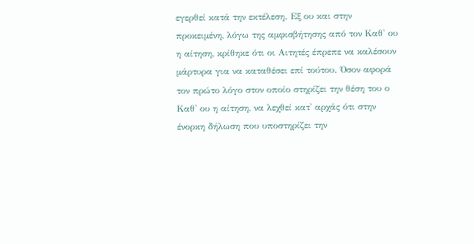εγερθεί κατά την εκτέλεση. Εξ ου και στην προκειμένη, λόγω της αμφισβήτησης από τον Καθ' ου η αίτηση, κρίθηκε ότι οι Αιτητές έπρεπε να καλέσουν μάρτυρα για να καταθέσει επί τούτου. Όσον αφορά τον πρώτο λόγο στον οποίο στηρίζει την θέση του ο Καθ' ου η αίτηση, να λεχθεί κατ' αρχάς ότι στην ένορκη δήλωση που υποστηρίζει την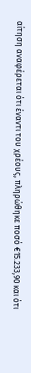αίτηση αναφέρεται ότι έναντι του χρέους, πληρώθηκε ποσό €15.233,90 και ότι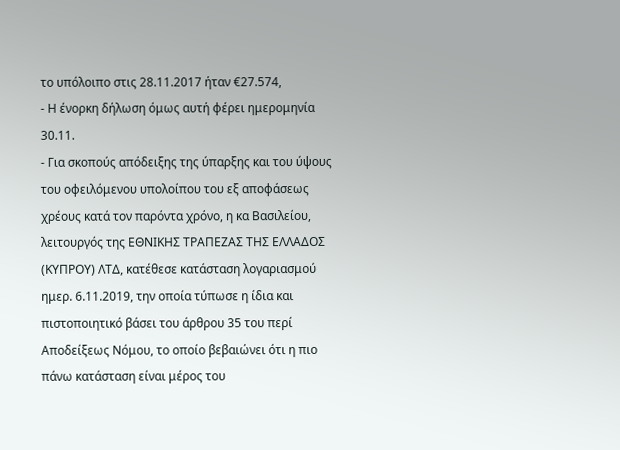το υπόλοιπο στις 28.11.2017 ήταν €27.574,
- Η ένορκη δήλωση όμως αυτή φέρει ημερομηνία 30.11.
- Για σκοπούς απόδειξης της ύπαρξης και του ύψους του οφειλόμενου υπολοίπου του εξ αποφάσεως χρέους κατά τον παρόντα χρόνο, η κα Βασιλείου, λειτουργός της ΕΘΝΙΚΗΣ ΤΡΑΠΕΖΑΣ ΤΗΣ ΕΛΛΑΔΟΣ (ΚΥΠΡΟΥ) ΛΤΔ, κατέθεσε κατάσταση λογαριασμού ημερ. 6.11.2019, την οποία τύπωσε η ίδια και πιστοποιητικό βάσει του άρθρου 35 του περί Αποδείξεως Νόμου, το οποίο βεβαιώνει ότι η πιο πάνω κατάσταση είναι μέρος του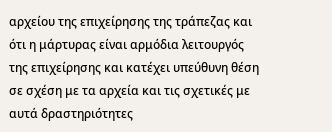αρχείου της επιχείρησης της τράπεζας και ότι η μάρτυρας είναι αρμόδια λειτουργός της επιχείρησης και κατέχει υπεύθυνη θέση σε σχέση με τα αρχεία και τις σχετικές με αυτά δραστηριότητες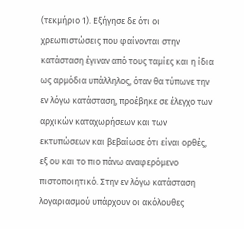(τεκμήριο 1). Εξήγησε δε ότι οι χρεωπιστώσεις που φαίνονται στην κατάσταση έγιναν από τους ταμίες και η ίδια ως αρμόδια υπάλληλος, όταν θα τύπωνε την εν λόγω κατάσταση, προέβηκε σε έλεγχο των αρχικών καταχωρήσεων και των εκτυπώσεων και βεβαίωσε ότι είναι ορθές, εξ ου και το πιο πάνω αναφερόμενο πιστοποιητικό. Στην εν λόγω κατάσταση λογαριασμού υπάρχουν οι ακόλουθες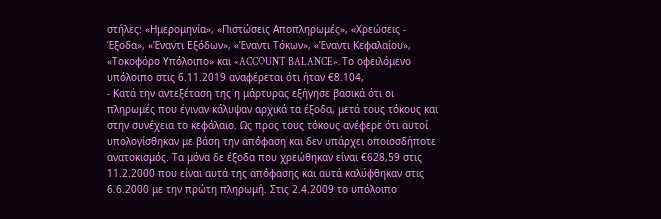στήλες: «Ημερομηνία», «Πιστώσεις Αποπληρωμές», «Χρεώσεις - Έξοδα», «Έναντι Εξόδων», «Έναντι Τόκων», «Έναντι Κεφαλαίου», «Τοκοφόρο Υπόλοιπο» και «ACCOUNT BALANCE». Το οφειλόμενο υπόλοιπο στις 6.11.2019 αναφέρεται ότι ήταν €8.104,
- Κατά την αντεξέταση της η μάρτυρας εξήγησε βασικά ότι οι πληρωμές που έγιναν κάλυψαν αρχικά τα έξοδα, μετά τους τόκους και στην συνέχεια το κεφάλαιο. Ως προς τους τόκους ανέφερε ότι αυτοί υπολογίσθηκαν με βάση την απόφαση και δεν υπάρχει οποιοσδήποτε ανατοκισμός. Τα μόνα δε έξοδα που χρεώθηκαν είναι €628,59 στις 11.2.2000 που είναι αυτά της απόφασης και αυτά καλύφθηκαν στις 6.6.2000 με την πρώτη πληρωμή. Στις 2.4.2009 το υπόλοιπο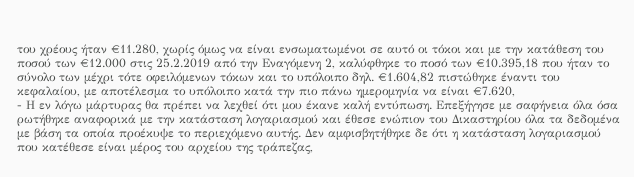του χρέους ήταν €11.280, χωρίς όμως να είναι ενσωματωμένοι σε αυτό οι τόκοι και με την κατάθεση του ποσού των €12.000 στις 25.2.2019 από την Εναγόμενη 2, καλύφθηκε το ποσό των €10.395,18 που ήταν το σύνολο των μέχρι τότε οφειλόμενων τόκων και το υπόλοιπο δηλ. €1.604,82 πιστώθηκε έναντι του κεφαλαίου, με αποτέλεσμα το υπόλοιπο κατά την πιο πάνω ημερομηνία να είναι €7.620,
- Η εν λόγω μάρτυρας θα πρέπει να λεχθεί ότι μου έκανε καλή εντύπωση. Επεξήγησε με σαφήνεια όλα όσα ρωτήθηκε αναφορικά με την κατάσταση λογαριασμού και έθεσε ενώπιον του Δικαστηρίου όλα τα δεδομένα με βάση τα οποία προέκυψε το περιεχόμενο αυτής. Δεν αμφισβητήθηκε δε ότι η κατάσταση λογαριασμού που κατέθεσε είναι μέρος του αρχείου της τράπεζας,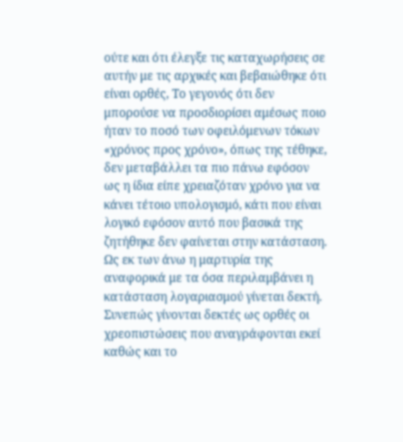ούτε και ότι έλεγξε τις καταχωρήσεις σε αυτήν με τις αρχικές και βεβαιώθηκε ότι είναι ορθές, Το γεγονός ότι δεν μπορούσε να προσδιορίσει αμέσως ποιο ήταν το ποσό των οφειλόμενων τόκων «χρόνος προς χρόνο», όπως της τέθηκε, δεν μεταβάλλει τα πιο πάνω εφόσον ως η ίδια είπε χρειαζόταν χρόνο για να κάνει τέτοιο υπολογισμό, κάτι που είναι λογικό εφόσον αυτό που βασικά της ζητήθηκε δεν φαίνεται στην κατάσταση. Ως εκ των άνω η μαρτυρία της αναφορικά με τα όσα περιλαμβάνει η κατάσταση λογαριασμού γίνεται δεκτή. Συνεπώς γίνονται δεκτές ως ορθές οι χρεοπιστώσεις που αναγράφονται εκεί καθώς και το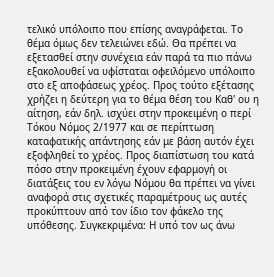τελικό υπόλοιπο που επίσης αναγράφεται. Το θέμα όμως δεν τελειώνει εδώ. Θα πρέπει να εξετασθεί στην συνέχεια εάν παρά τα πιο πάνω εξακολουθεί να υφίσταται οφειλόμενο υπόλοιπο στο εξ αποφάσεως χρέος. Προς τούτο εξέτασης χρήζει η δεύτερη για το θέμα θέση του Καθ' ου η αίτηση, εάν δηλ. ισχύει στην προκειμένη ο περί Τόκου Νόμος 2/1977 και σε περίπτωση καταφατικής απάντησης εάν με βάση αυτόν έχει εξοφληθεί το χρέος. Προς διαπίστωση του κατά πόσο στην προκειμένη έχουν εφαρμογή οι διατάξεις του εν λόγω Νόμου θα πρέπει να γίνει αναφορά στις σχετικές παραμέτρους ως αυτές προκύπτουν από τον ίδιο τον φάκελο της υπόθεσης. Συγκεκριμένα: Η υπό τον ως άνω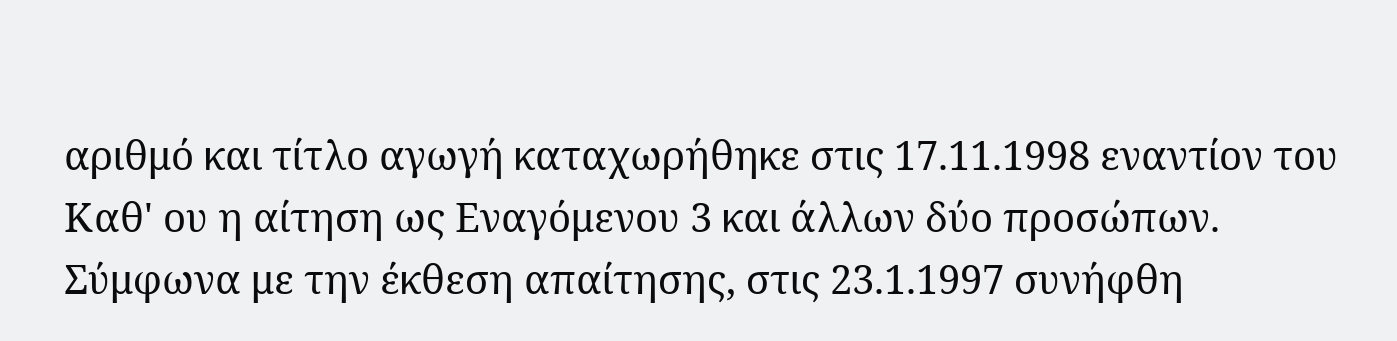αριθμό και τίτλο αγωγή καταχωρήθηκε στις 17.11.1998 εναντίον του Καθ' ου η αίτηση ως Εναγόμενου 3 και άλλων δύο προσώπων. Σύμφωνα με την έκθεση απαίτησης, στις 23.1.1997 συνήφθη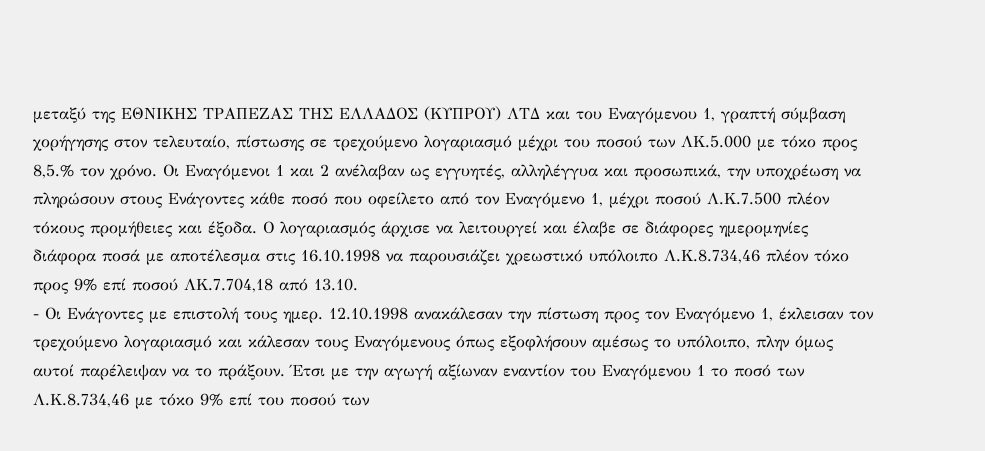μεταξύ της ΕΘΝΙΚΗΣ ΤΡΑΠΕΖΑΣ ΤΗΣ ΕΛΛΑΔΟΣ (ΚΥΠΡΟΥ) ΛΤΔ και του Εναγόμενου 1, γραπτή σύμβαση χορήγησης στον τελευταίο, πίστωσης σε τρεχούμενο λογαριασμό μέχρι του ποσού των ΛΚ.5.000 με τόκο προς 8,5.% τον χρόνο. Οι Εναγόμενοι 1 και 2 ανέλαβαν ως εγγυητές, αλληλέγγυα και προσωπικά, την υποχρέωση να πληρώσουν στους Ενάγοντες κάθε ποσό που οφείλετο από τον Εναγόμενο 1, μέχρι ποσού Λ.Κ.7.500 πλέον τόκους προμήθειες και έξοδα. Ο λογαριασμός άρχισε να λειτουργεί και έλαβε σε διάφορες ημερομηνίες διάφορα ποσά με αποτέλεσμα στις 16.10.1998 να παρουσιάζει χρεωστικό υπόλοιπο Λ.Κ.8.734,46 πλέον τόκο προς 9% επί ποσού ΛΚ.7.704,18 από 13.10.
- Οι Ενάγοντες με επιστολή τους ημερ. 12.10.1998 ανακάλεσαν την πίστωση προς τον Εναγόμενο 1, έκλεισαν τον τρεχούμενο λογαριασμό και κάλεσαν τους Εναγόμενους όπως εξοφλήσουν αμέσως το υπόλοιπο, πλην όμως αυτοί παρέλειψαν να το πράξουν. Έτσι με την αγωγή αξίωναν εναντίον του Εναγόμενου 1 το ποσό των Λ.Κ.8.734,46 με τόκο 9% επί του ποσού των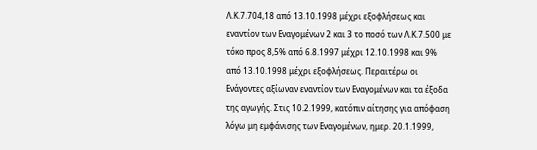Λ.Κ.7.704,18 από 13.10.1998 μέχρι εξοφλήσεως και εναντίον των Εναγομένων 2 και 3 το ποσό των Λ.Κ.7.500 με τόκο προς 8,5% από 6.8.1997 μέχρι 12.10.1998 και 9% από 13.10.1998 μέχρι εξοφλήσεως. Περαιτέρω οι Ενάγοντες αξίωναν εναντίον των Εναγομένων και τα έξοδα της αγωγής. Στις 10.2.1999, κατόπιν αίτησης για απόφαση λόγω μη εμφάνισης των Εναγομένων, ημερ. 20.1.1999,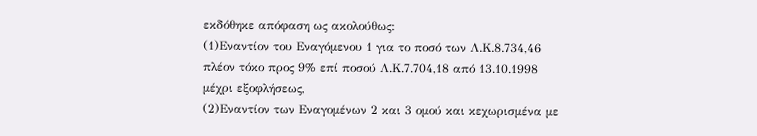εκδόθηκε απόφαση ως ακολούθως:
(1)Εναντίον του Εναγόμενου 1 για το ποσό των Λ.Κ.8.734,46 πλέον τόκο προς 9% επί ποσού Λ.Κ.7.704,18 από 13.10.1998 μέχρι εξοφλήσεως,
(2)Εναντίον των Εναγομένων 2 και 3 ομού και κεχωρισμένα με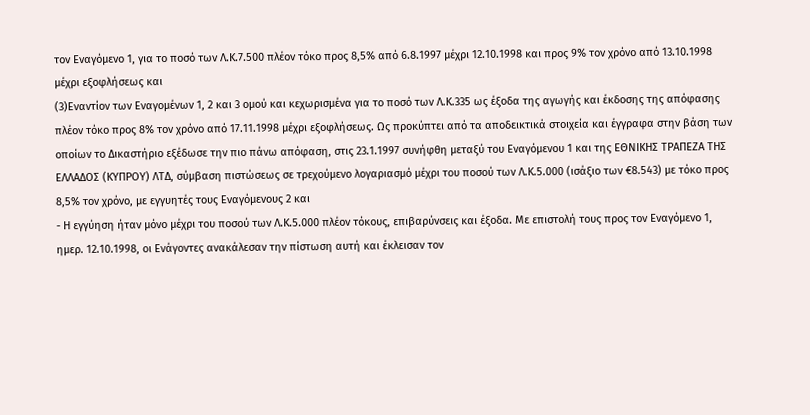τον Εναγόμενο 1, για το ποσό των Λ.Κ.7.500 πλέον τόκο προς 8,5% από 6.8.1997 μέχρι 12.10.1998 και προς 9% τον χρόνο από 13.10.1998 μέχρι εξοφλήσεως και
(3)Εναντίον των Εναγομένων 1, 2 και 3 ομού και κεχωρισμένα για το ποσό των Λ.Κ.335 ως έξοδα της αγωγής και έκδοσης της απόφασης πλέον τόκο προς 8% τον χρόνο από 17.11.1998 μέχρι εξοφλήσεως. Ως προκύπτει από τα αποδεικτικά στοιχεία και έγγραφα στην βάση των οποίων το Δικαστήριο εξέδωσε την πιο πάνω απόφαση, στις 23.1.1997 συνήφθη μεταξύ του Εναγόμενου 1 και της ΕΘΝΙΚΗΣ ΤΡΑΠΕΖΑ ΤΗΣ ΕΛΛΑΔΟΣ (ΚΥΠΡΟΥ) ΛΤΔ, σύμβαση πιστώσεως σε τρεχούμενο λογαριασμό μέχρι του ποσού των Λ.Κ.5.000 (ισάξιο των €8.543) με τόκο προς 8,5% τον χρόνο, με εγγυητές τους Εναγόμενους 2 και
- Η εγγύηση ήταν μόνο μέχρι του ποσού των Λ.Κ.5.000 πλέον τόκους, επιβαρύνσεις και έξοδα. Με επιστολή τους προς τον Εναγόμενο 1, ημερ. 12.10.1998, οι Ενάγοντες ανακάλεσαν την πίστωση αυτή και έκλεισαν τον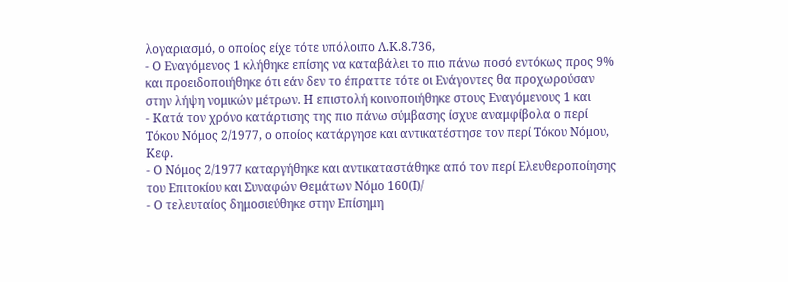λογαριασμό, ο οποίος είχε τότε υπόλοιπο Λ.Κ.8.736,
- Ο Εναγόμενος 1 κλήθηκε επίσης να καταβάλει το πιο πάνω ποσό εντόκως προς 9% και προειδοποιήθηκε ότι εάν δεν το έπραττε τότε οι Ενάγοντες θα προχωρούσαν στην λήψη νομικών μέτρων. Η επιστολή κοινοποιήθηκε στους Εναγόμενους 1 και
- Κατά τον χρόνο κατάρτισης της πιο πάνω σύμβασης ίσχυε αναμφίβολα ο περί Τόκου Νόμος 2/1977, ο οποίος κατάργησε και αντικατέστησε τον περί Τόκου Νόμου, Κεφ.
- Ο Νόμος 2/1977 καταργήθηκε και αντικαταστάθηκε από τον περί Ελευθεροποίησης του Επιτοκίου και Συναφών Θεµάτων Νόµο 160(Ι)/
- Ο τελευταίος δημοσιεύθηκε στην Επίσημη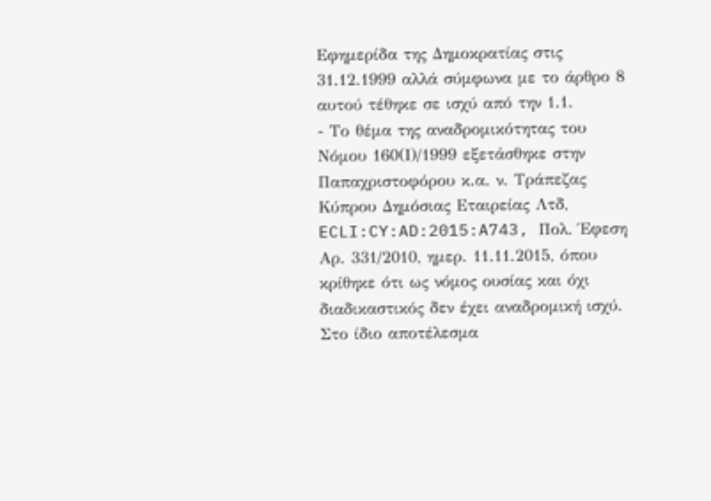Εφημερίδα της Δημοκρατίας στις 31.12.1999 αλλά σύμφωνα με το άρθρο 8 αυτού τέθηκε σε ισχύ από την 1.1.
- Το θέμα της αναδρομικότητας του Νόμου 160(Ι)/1999 εξετάσθηκε στην Παπαχριστοφόρου κ.α. ν. Τράπεζας Κύπρου Δημόσιας Εταιρείας Λτδ, ECLI:CY:AD:2015:A743, Πολ. Έφεση Αρ. 331/2010, ημερ. 11.11.2015, όπου κρίθηκε ότι ως νόμος ουσίας και όχι διαδικαστικός δεν έχει αναδρομική ισχύ. Στο ίδιο αποτέλεσμα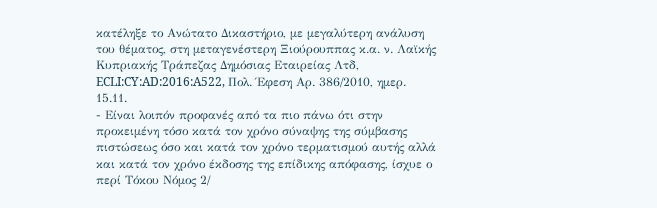κατέληξε το Ανώτατο Δικαστήριο, με μεγαλύτερη ανάλυση του θέματος, στη μεταγενέστερη Ξιούρουππας κ.α. ν. Λαϊκής Κυπριακής Τράπεζας Δημόσιας Εταιρείας Λτδ, ECLI:CY:AD:2016:A522, Πολ. Έφεση Αρ. 386/2010, ημερ. 15.11.
- Είναι λοιπόν προφανές από τα πιο πάνω ότι στην προκειμένη τόσο κατά τον χρόνο σύναψης της σύμβασης πιστώσεως όσο και κατά τον χρόνο τερματισμού αυτής αλλά και κατά τον χρόνο έκδοσης της επίδικης απόφασης, ίσχυε ο περί Τόκου Νόμος 2/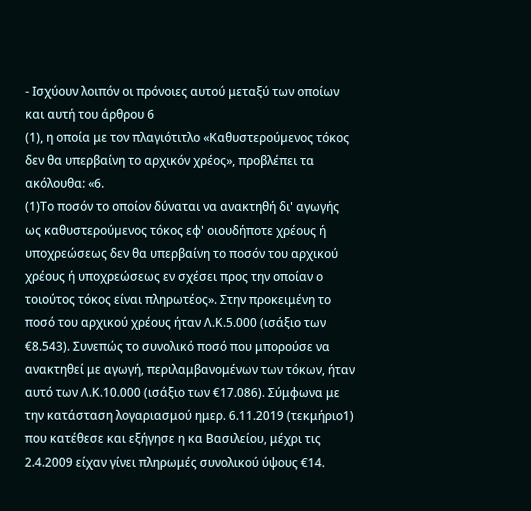- Ισχύουν λοιπόν οι πρόνοιες αυτού μεταξύ των οποίων και αυτή του άρθρου 6
(1), η οποία με τον πλαγιότιτλο «Καθυστερούµενος τόκος δεν θα υπερβαίνη το αρχικόν χρέος», προβλέπει τα ακόλουθα: «6.
(1)Το ποσόν το οποίον δύναται να ανακτηθή δι' αγωγής ως καθυστερούµενος τόκος εφ' οιουδήποτε χρέους ή υποχρεώσεως δεν θα υπερβαίνη το ποσόν του αρχικού χρέους ή υποχρεώσεως εν σχέσει προς την οποίαν ο τοιούτος τόκος είναι πληρωτέος». Στην προκειμένη το ποσό του αρχικού χρέους ήταν Λ.Κ.5.000 (ισάξιο των €8.543). Συνεπώς το συνολικό ποσό που μπορούσε να ανακτηθεί με αγωγή, περιλαμβανομένων των τόκων, ήταν αυτό των Λ.Κ.10.000 (ισάξιο των €17.086). Σύμφωνα με την κατάσταση λογαριασμού ημερ. 6.11.2019 (τεκμήριο1) που κατέθεσε και εξήγησε η κα Βασιλείου, μέχρι τις 2.4.2009 είχαν γίνει πληρωμές συνολικού ύψους €14.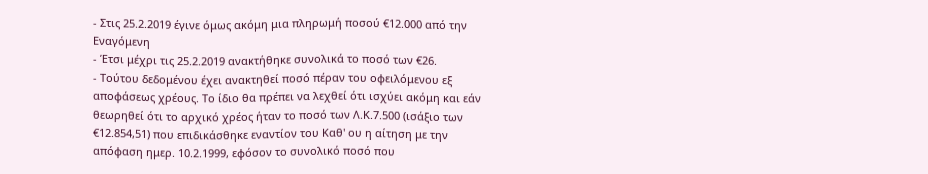- Στις 25.2.2019 έγινε όμως ακόμη μια πληρωμή ποσού €12.000 από την Εναγόμενη
- Έτσι μέχρι τις 25.2.2019 ανακτήθηκε συνολικά το ποσό των €26.
- Τούτου δεδομένου έχει ανακτηθεί ποσό πέραν του οφειλόμενου εξ αποφάσεως χρέους. Το ίδιο θα πρέπει να λεχθεί ότι ισχύει ακόμη και εάν θεωρηθεί ότι το αρχικό χρέος ήταν το ποσό των Λ.Κ.7.500 (ισάξιο των €12.854,51) που επιδικάσθηκε εναντίον του Καθ' ου η αίτηση με την απόφαση ημερ. 10.2.1999, εφόσον το συνολικό ποσό που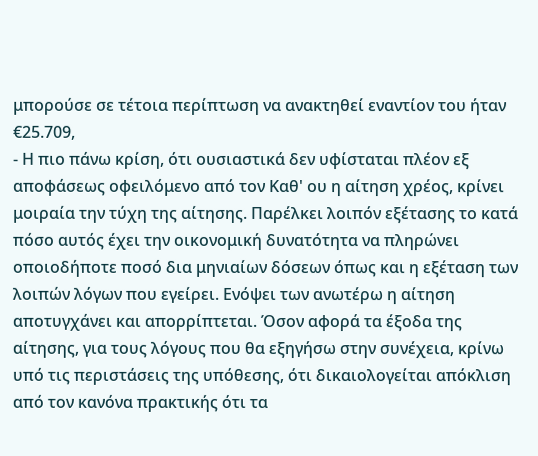μπορούσε σε τέτοια περίπτωση να ανακτηθεί εναντίον του ήταν €25.709,
- Η πιο πάνω κρίση, ότι ουσιαστικά δεν υφίσταται πλέον εξ αποφάσεως οφειλόμενο από τον Καθ' ου η αίτηση χρέος, κρίνει μοιραία την τύχη της αίτησης. Παρέλκει λοιπόν εξέτασης το κατά πόσο αυτός έχει την οικονομική δυνατότητα να πληρώνει οποιοδήποτε ποσό δια μηνιαίων δόσεων όπως και η εξέταση των λοιπών λόγων που εγείρει. Ενόψει των ανωτέρω η αίτηση αποτυγχάνει και απορρίπτεται. Όσον αφορά τα έξοδα της αίτησης, για τους λόγους που θα εξηγήσω στην συνέχεια, κρίνω υπό τις περιστάσεις της υπόθεσης, ότι δικαιολογείται απόκλιση από τον κανόνα πρακτικής ότι τα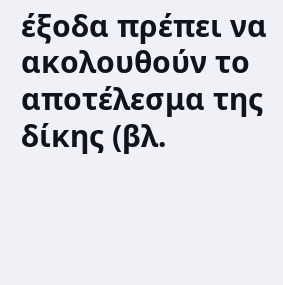έξοδα πρέπει να ακολουθούν το αποτέλεσμα της δίκης (βλ.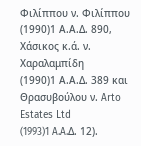Φιλίππου ν. Φιλίππου
(1990)1 Α.Α.Δ. 890, Χάσικος κ.ά. ν. Χαραλαμπίδη
(1990)1 Α.Α.Δ. 389 και Θρασυβούλου ν. Arto Estates Ltd
(1993)1 A.A.Δ. 12).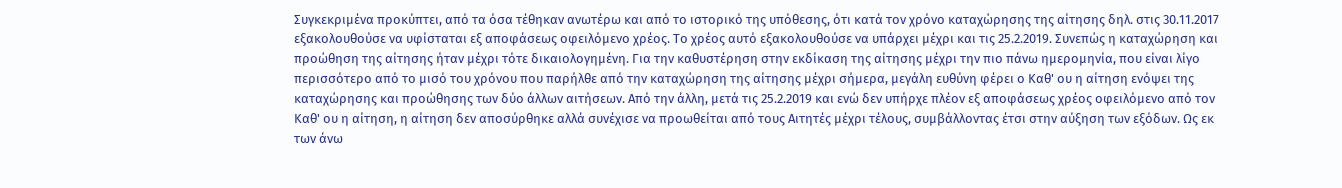Συγκεκριμένα προκύπτει, από τα όσα τέθηκαν ανωτέρω και από το ιστορικό της υπόθεσης, ότι κατά τον χρόνο καταχώρησης της αίτησης δηλ. στις 30.11.2017 εξακολουθούσε να υφίσταται εξ αποφάσεως οφειλόμενο χρέος. Το χρέος αυτό εξακολουθούσε να υπάρχει μέχρι και τις 25.2.2019. Συνεπώς η καταχώρηση και προώθηση της αίτησης ήταν μέχρι τότε δικαιολογημένη. Για την καθυστέρηση στην εκδίκαση της αίτησης μέχρι την πιο πάνω ημερομηνία, που είναι λίγο περισσότερο από το μισό του χρόνου που παρήλθε από την καταχώρηση της αίτησης μέχρι σήμερα, μεγάλη ευθύνη φέρει ο Καθ' ου η αίτηση ενόψει της καταχώρησης και προώθησης των δύο άλλων αιτήσεων. Από την άλλη, μετά τις 25.2.2019 και ενώ δεν υπήρχε πλέον εξ αποφάσεως χρέος οφειλόμενο από τον Καθ' ου η αίτηση, η αίτηση δεν αποσύρθηκε αλλά συνέχισε να προωθείται από τους Αιτητές μέχρι τέλους, συμβάλλοντας έτσι στην αύξηση των εξόδων. Ως εκ των άνω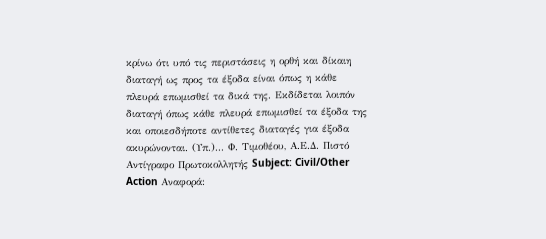κρίνω ότι υπό τις περιστάσεις η ορθή και δίκαιη διαταγή ως προς τα έξοδα είναι όπως η κάθε πλευρά επωμισθεί τα δικά της. Εκδίδεται λοιπόν διαταγή όπως κάθε πλευρά επωμισθεί τα έξοδα της και οποιεσδήποτε αντίθετες διαταγές για έξοδα ακυρώνονται. (Υπ.)... Φ. Τιμοθέου, Α.Ε.Δ. Πιστό Αντίγραφο Πρωτοκολλητής Subject: Civil/Other Action Αναφορά: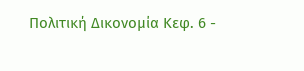Πολιτική Δικονομία Κεφ. 6 -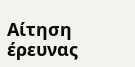Αίτηση έρευνας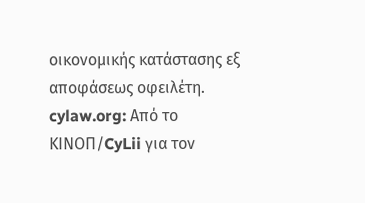οικονομικής κατάστασης εξ αποφάσεως οφειλέτη. cylaw.org: Από το ΚΙΝOΠ/CyLii για τον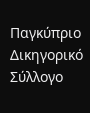Παγκύπριο Δικηγορικό Σύλλογο